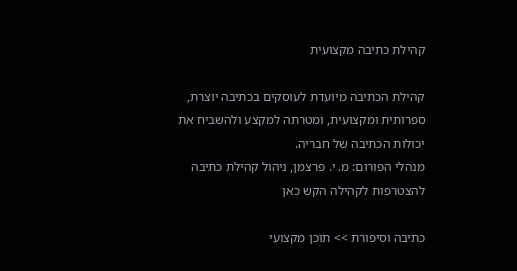קהילת כתיבה מקצועית

קהילת הכתיבה מיועדת לעוסקים בכתיבה יוצרת, ספרותית ומקצועית, ומטרתה למקצע ולהשביח את יכולות הכתיבה של חבריה.
מנהלי הפורום: מ. י. פרצמן, ניהול קהילת כתיבה
להצטרפות לקהילה הקש כאן

כתיבה וסיפורת >> תוכן מקצועי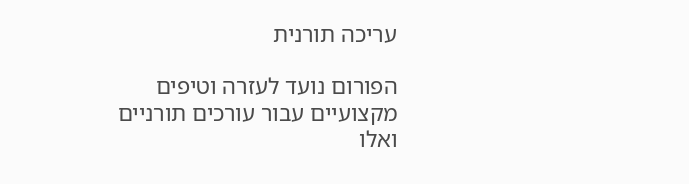עריכה תורנית

הפורום נועד לעזרה וטיפים מקצועיים עבור עורכים תורניים ואלו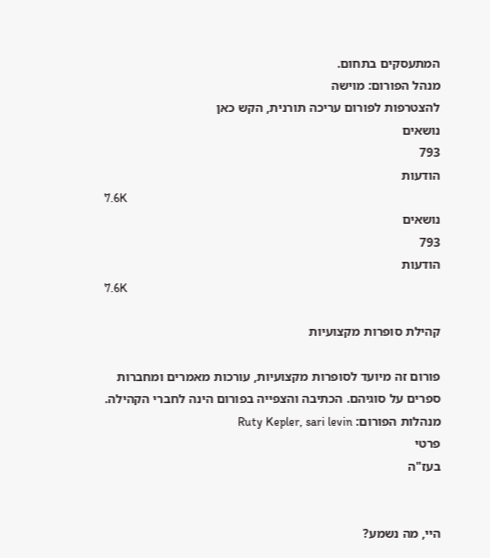המתעסקים בתחום.
מנהל הפורום: מוישה
להצטרפות לפורום עריכה תורנית, הקש כאן
נושאים
793
הודעות
7.6K
נושאים
793
הודעות
7.6K

קהילת סופרות מקצועיות

פורום זה מיועד לסופרות מקצועיות, עורכות מאמרים ומחברות ספרים על סוגיהם. הכתיבה והצפייה בפורום הינה לחברי הקהילה.
מנהלות הפורום: Ruty Kepler, sari levin
פרטי
בעז"ה


היי, מה נשמע?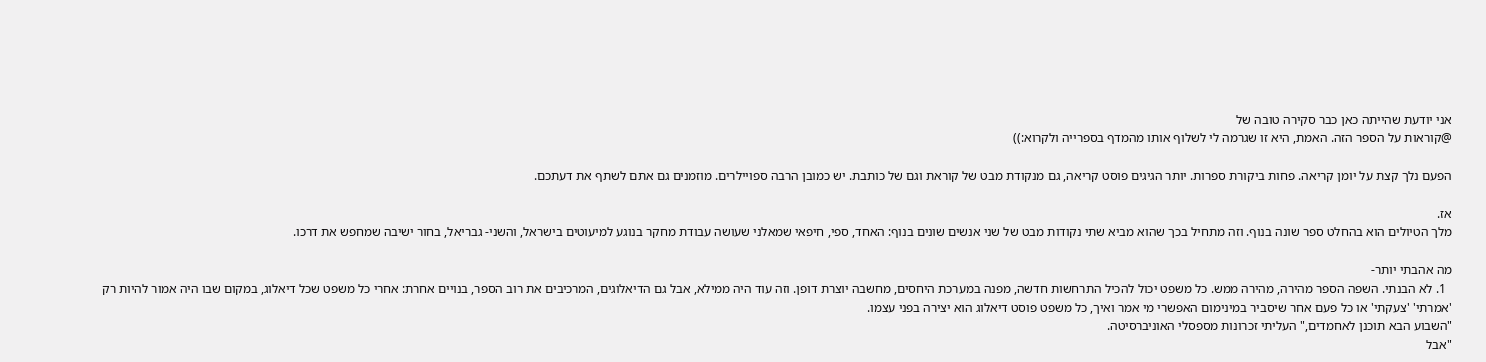אני יודעת שהייתה כאן כבר סקירה טובה של
@קוראות על הספר הזה. האמת, היא זו שגרמה לי לשלוף אותו מהמדף בספרייה ולקרוא:))

הפעם נלך קצת על יומן קריאה. פחות ביקורת ספרות. יותר הגיגים פוסט קריאה, גם מנקודת מבט של קוראת וגם של כותבת. יש כמובן הרבה ספויילרים. מוזמנים גם אתם לשתף את דעתכם.

אז.
מלך הטיולים הוא בהחלט ספר שונה בנוף. וזה מתחיל בכך שהוא מביא שתי נקודות מבט של שני אנשים שונים בנוף: האחד, ספי, חיפאי שמאלני שעושה עבודת מחקר בנוגע למיעוטים בישראל, והשני- גבריאל, בחור ישיבה שמחפש את דרכו.

מה אהבתי יותר-
  1. לא הבנתי. השפה הספר מהירה, מהירה ממש. כל משפט יכול להכיל התרחשות חדשה, מפנה במערכת היחסים, מחשבה יוצרת דופן. וזה עוד היה ממילא, אבל גם הדיאלוגים, המרכיבים את רוב הספר, בנויים אחרת: אחרי כל משפט שכל דיאלוג, במקום שבו היה אמור להיות רק 'אמרתי' 'צעקתי' או כל פעם אחר שיסביר במינימום האפשרי מי אמר ואיך, כל משפט פוסט דיאלוג הוא יצירה בפני עצמו.
"השבוע הבא תוכנן לאחמדים," העליתי זכרונות מספסלי האוניברסיטה.
"אבל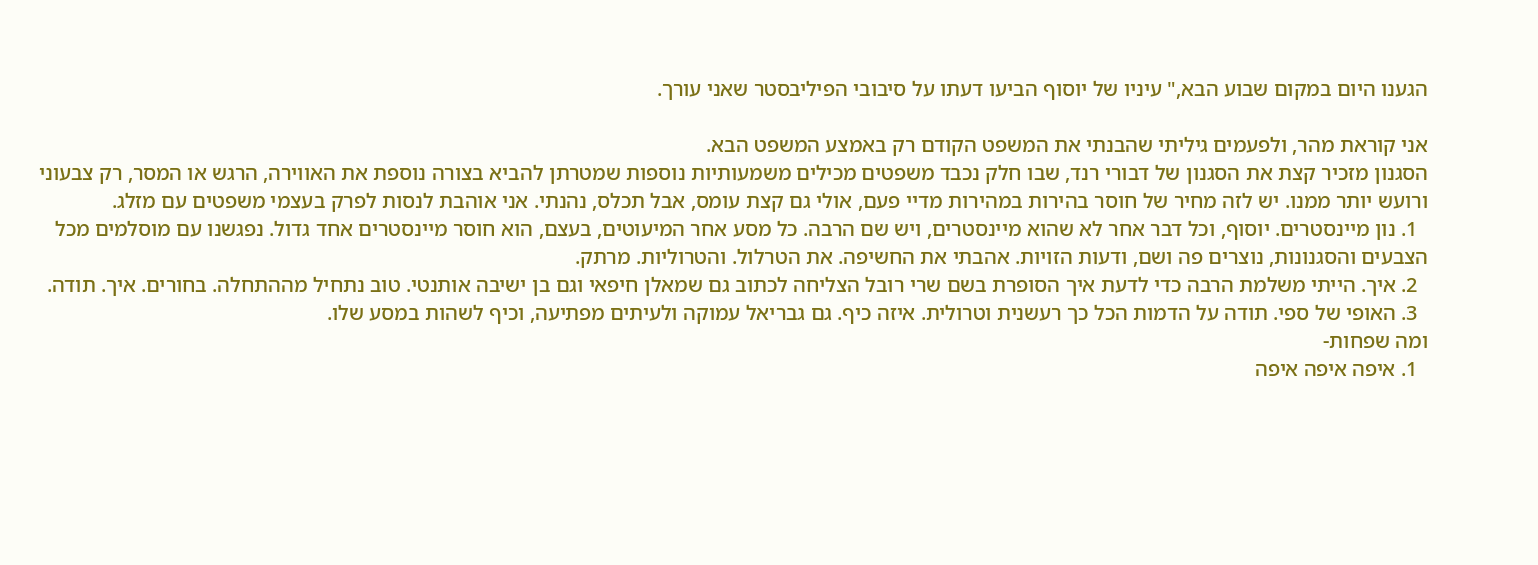הגענו היום במקום שבוע הבא," עיניו של יוסוף הביעו דעתו על סיבובי הפיליבסטר שאני עורך.

אני קוראת מהר, ולפעמים גיליתי שהבנתי את המשפט הקודם רק באמצע המשפט הבא.
הסגנון מזכיר קצת את הסגנון של דבורי רנד, שבו חלק נכבד משפטים מכילים משמעותיות נוספות שמטרתן להביא בצורה נוספת את האווירה, הרגש או המסר, רק צבעוני ורועש יותר ממנו. יש לזה מחיר של חוסר בהירות במהירות מדיי פעם, אולי גם קצת עומס, אבל תכלס, נהנתי. אני אוהבת לנסות לפרק בעצמי משפטים עם מזלג.
  1. נון מיינסטרים. יוסוף, וכל דבר אחר לא שהוא מיינסטרים, ויש שם הרבה. כל מסע אחר המיעוטים, בעצם, הוא חוסר מיינסטרים אחד גדול. נפגשנו עם מוסלמים מכל הצבעים והסגנונות, נוצרים פה ושם, ודעות הזויות. אהבתי את החשיפה. את הטרלול. והטרוליות. מרתק.
  2. איך. הייתי משלמת הרבה כדי לדעת איך הסופרת בשם שרי רובל הצליחה לכתוב גם שמאלן חיפאי וגם בן ישיבה אותנטי. טוב נתחיל מההתחלה. בחורים. איך. תודה.
  3. האופי של ספי. תודה על הדמות הכל כך רעשנית וטרולית. איזה כיף. גם גבריאל עמוקה ולעיתים מפתיעה, וכיף לשהות במסע שלו.
ומה שפחות-
  1. איפה איפה איפה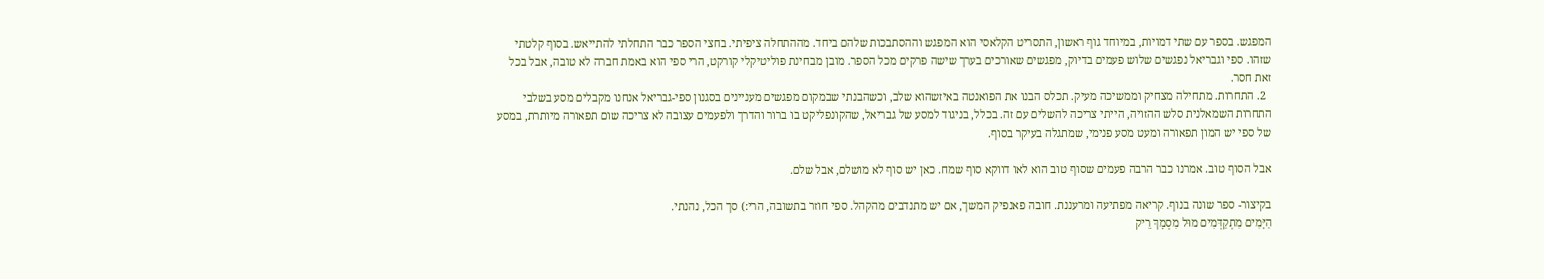המפגש. בספר עם שתי דמויות, במיוחד גוף ראשון, התסריט הקלאסי הוא המפגש וההסתבכות שלהם ביחד. מההתחלה ציפיתי. בחצי הספר כבר התחלתי להתייאש. בסוף קלטתי שזהו. ספי וגבריאל נפגשים שלוש פעמים בדיוק, מפגשים שאורכים בערך שישה פרקים מכל הספר. מובן מבחינת פוליטיקלי קורקט, הרי ספי הוא באמת חברה לא טובה, אבל בכל זאת חסר.
  2. התחרות. מתחילה מצחיק וממשיכה מעיק. תכלס הבנו את הפואנטה באיזשהוא שלב, וכשהבנתי שבמקום מפגשים מעניינים בסגנון ספי-גבריאל אנחנו מקבלים מסע בשלבי התחרות השמאלנית סלש ההזויה, הייתי צריכה להשלים עם זה. בכלל, בניגוד למסע של גבריאל, שהקונפליקט בו ברור והדרך ולפעמים עצובה לא צריכה שום תפאורה מיותרת, במסע של ספי יש המון תפאורה ומעט מסע פנימי, שמתגלה בעיקר בסוף.

אבל הסוף טוב. אמרנו כבר הרבה פעמים שסוף טוב הוא לאו דווקא סוף שמח. כאן יש סוף לא מושלם, אבל שלם.

בקיצור- ספר שונה בנוף. קריאה מפתיעה ומרעננת. חובה פאנפיק המשך, אם יש מתנדבים מהקהל. ספי חוזר בתשובה, הרי:) סך הכל, נהנתי.
הַיָּמִים מִתְקַדְּמִים מוּל מִסְמָךְ רֵיק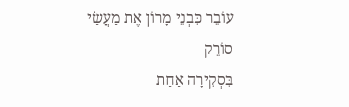עוֹבֵר כִּבְנֵי מָרוֹן אֶת מַעֲשַׂי סוֹרֵק
בִּסְקִירָה אַחַת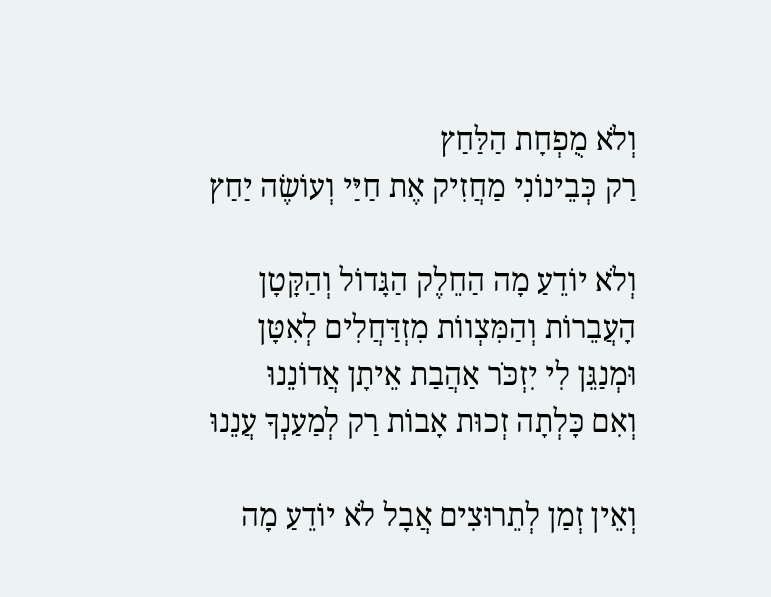וְלֹא מֻפְחָת הַלַּחַץ
רַק כְּבֵינוֹנִי מַחֲזִיק אֶת חַיַּי וְעוֹשֶׂה יַחַץ

וְלֹא יוֹדֵעַ מָה הַחֵלֶק הַגָּדוֹל וְהַקָּטָן
הָעֲבֵרוֹת וְהַמִּצְווֹת מִזְדַּחֲלִים לְאִטָּן
וּמְנַגֵּן לִי יִזְכֹּר אַהֲבַת אֵיתָן אֲדוֹנֵנוּ
וְאִם כָּלְתָה זְכוּת אָבוֹת רַק לְמַעַנְךָ עֲנֵנוּ

וְאֵין זְמַן לְתֵרוּצִים אֲבָל לֹא יוֹדֵעַ מָה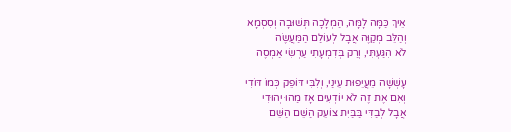אֵיךְ כַּמָּה לָמָּה, הַמְלָכָה תְּשׁוּבָה וְסִסְמָא
וְהַלֵּב מְקַוֶּה אֲבָל לְעוֹלַם הַמַּעֲשֶׂה
לֹא הִגַּעְתִּי, וְרַק בְּדִמְעָתִי עַרְשִׂי אַמְסֶה

עָשְׁשָׁה מֵעֲיֵפוּת עֵינַי, וְלִבִּי דּוֹפֵק כְּמוֹ דּוֹדִי
וְאִם אֶת זֶה לֹא יוֹדְעִים אָז מַהוּ יְהוּדִי
אֲבָל לְבַדִּי בַּבַּיִת צוֹעֵק הַשֵּׁם הַשֵּׁם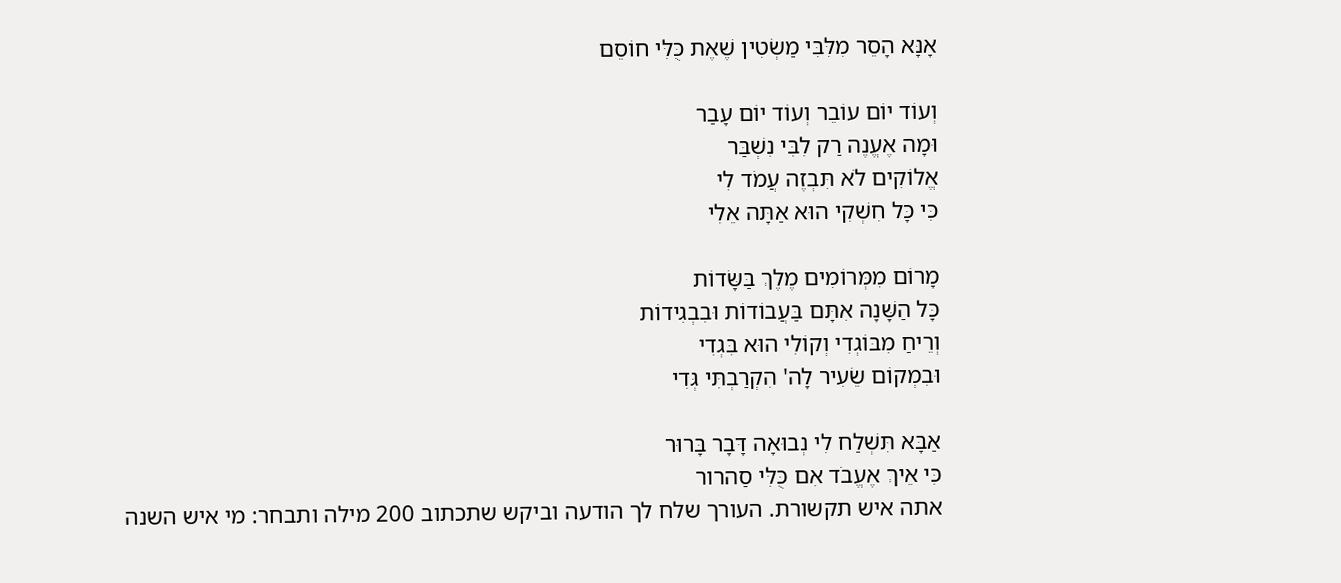אָנָּא הָסֵר מִלִּבִּי מַשְׂטִין שֶׁאֶת כֻּלִּי חוֹסֵם

וְעוֹד יוֹם עוֹבֵר וְעוֹד יוֹם עָבַר
וּמָה אֶעֱנֶה רַק לִבִּי נִשְׁבַּר
אֱלוֹקִים לֹא תִּבְזֶה עֲמֹד לִי
כִּי כָּל חִשְׁקִי הוּא אַתָּה אֵלִי

מָרוֹם מִמְּרוֹמִים מֶלֶךְ בַּשָּׂדוֹת
כָּל הַשָּׁנָה אִתָּם בַּעֲבוֹדוֹת וּבִבְגִידוֹת
וְרֵיחַ מִבּוֹגְדִי וְקוֹלִי הוּא בִּגְדִי
וּבִמְקוֹם שֵׂעִיר לָה' הִקְרַבְתִּי גְּדִי

אַבָּא תִּשְׁלַח לִי נְבוּאָה דָּבָר בָּרוּר
כִּי אֵיךְ אֶעֱבֹד אִם כֻּלִּי סַהרור
אתה איש תקשורת. העורך שלח לך הודעה וביקש שתכתוב 200 מילה ותבחר: מי איש השנה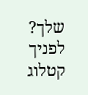שלך?
לפניך קטלוג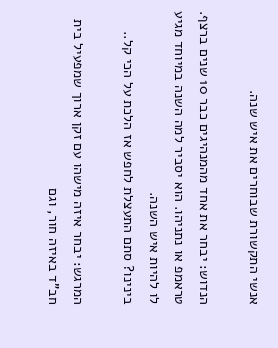אנשי התקשורת שבוחרים את איש שנה.

הנדוש: יבחר את אחד מהמנהיגים כבר 10 שנים ברצף. טראמפ או נתניהו. הוא יסביר למה השנה במיוחד מגיע לו להיות איש השנה.
בינינו? סתם התעצלת לחפש אז הלכת על הכי קל..

המרגש: יבחר איזה מישהו עם זקן ארוך שמפעיל בית חב"ד באיזה חור, וגם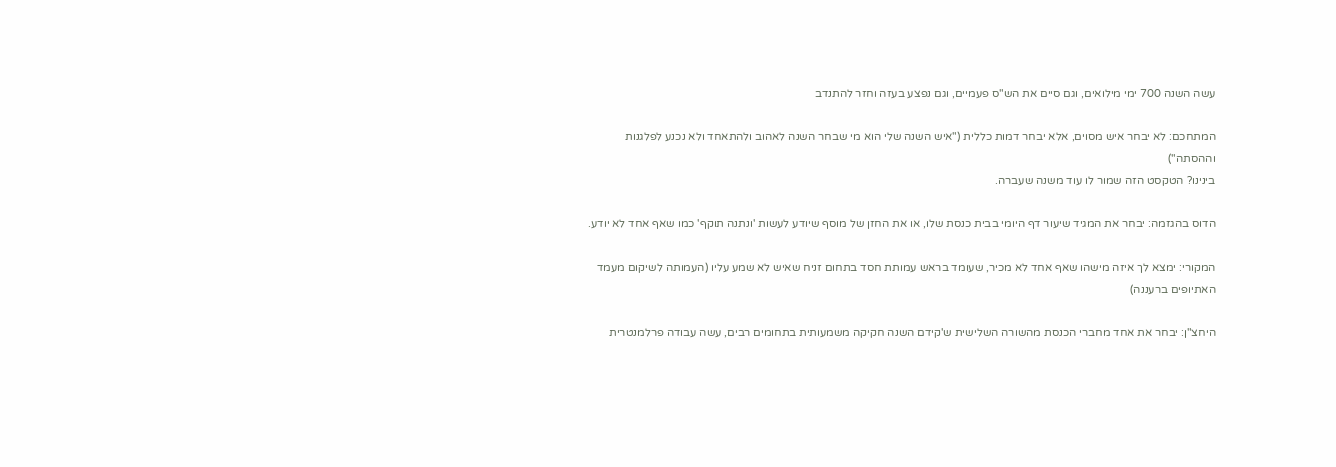עשה השנה 700 ימי מילואים, וגם סיים את הש"ס פעמיים, וגם נפצע בעזה וחזר להתנדב

המתחכם: לא יבחר איש מסוים, אלא יבחר דמות כללית ("איש השנה שלי הוא מי שבחר השנה לאהוב ולהתאחד ולא נכנע לפלגנות וההסתה")
בינינו? הטקסט הזה שמור לו עוד משנה שעברה.

הדוס בהגזמה: יבחר את המגיד שיעור דף היומי בבית כנסת שלו, או את החזן של מוסף שיודע לעשות 'ונתנה תוקף' כמו שאף אחד לא יודע.

המקורי: ימצא לך איזה מישהו שאף אחד לא מכיר, שעומד בראש עמותת חסד בתחום זניח שאיש לא שמע עליו (העמותה לשיקום מעמד האתיופים ברעננה)

היחצ"ן: יבחר את אחד מחברי הכנסת מהשורה השלישית ש'קידם השנה חקיקה משמעותית בתחומים רבים, עשה עבודה פרלמנטרית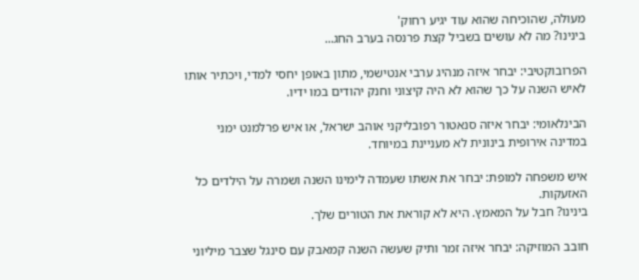מעולה, שהוכיחה שהוא עוד יגיע רחוק'
בינינו? מה לא עושים בשביל קצת פרנסה בערב החג...

הפרובוקטיבי: יבחר איזה מנהיג ערבי אנטישמי, מתון באופן יחסי למדי, ויכתיר אותו לאיש השנה על כך שהוא לא היה קיצוני וחנק יהודים במו ידיו.

הבינלאומי: יבחר איזה סנאטור רפובליקני אוהב ישראל, או איש פרלמנט ימני במדינה אירופית בינונית לא מעניינת במיוחד.

איש משפחה למופת: יבחר את אשתו שעמדה לימינו השנה ושמרה על הילדים כל האזעקות.
בינינו? חבל על המאמץ. היא לא קוראת את הטורים שלך.

חובב המוזיקה: יבחר איזה זמר ותיק שעשה השנה קמאבק עם סינגל שצבר מיליוני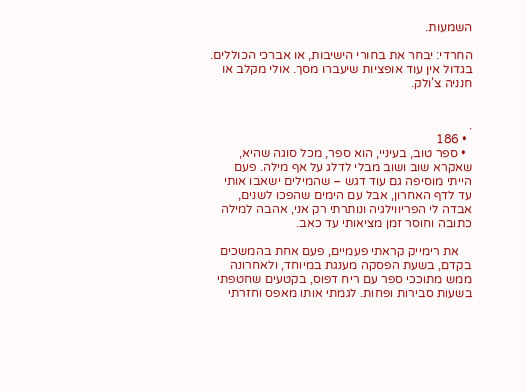השמעות.

החרדי: יבחר את בחורי הישיבות, או אברכי הכוללים. בגדול אין עוד אופציות שיעברו מסך. אולי מקלב או חנניה צ'ולק.


.
  • 186
  • ספר טוב, בעיניי, הוא ספר, מכל סוגה שהיא, שאקרא שוב ושוב מבלי לדלג על אף מילה. פעם הייתי מוסיפה גם עוד דגש – שהמילים ישאבו אותי עד לדף האחרון, אבל עם הימים שהפכו לשנים, אבדה לי הפריווילגיה ונותרתי רק אני, אהבה למילה כתובה וחוסר זמן מציאותי עד כאב.

    את רימייק קראתי פעמיים, פעם אחת בהמשכים בקדם, בשעת הפסקה מענגת במיוחד, ולאחרונה ממש מתוככי ספר עם ריח דפוס, בקטעים שחטפתי בשעות סבירות ופחות. לגמתי אותו מאפס וחזרתי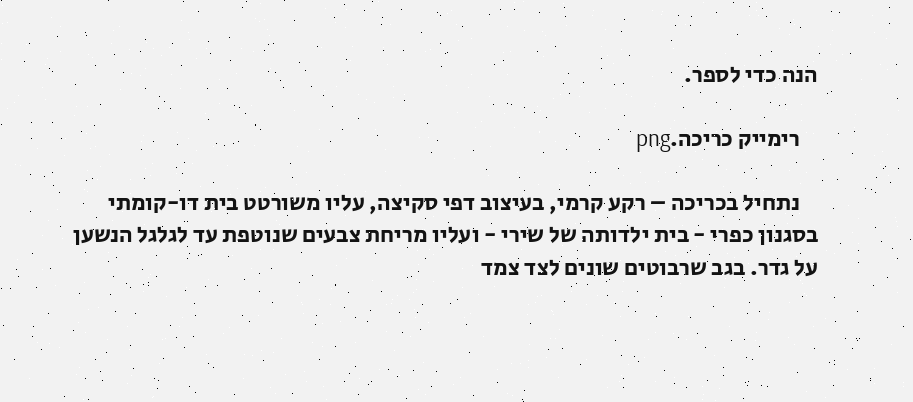הנה כדי לספר.

    רימייק כריכה.png

    נתחיל בכריכה – רקע קרמי, בעיצוב דפי סקיצה, עליו משורטט בית דו-קומתי בסגנון כפרי - בית ילדותה של שירי - ועליו מריחת צבעים שנוטפת עד לגלגל הנשען על גדר. בגב שרבוטים שונים לצד צמד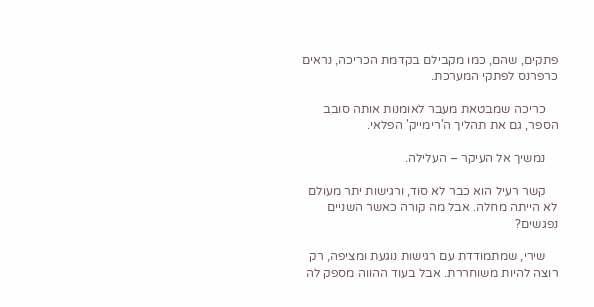פתקים, שהם, כמו מקבילם בקדמת הכריכה, נראים כרפרנס לפתקי המערכת.

    כריכה שמבטאת מעבר לאומנות אותה סובב הספר, גם את תהליך ה'רימייק' הפלאי.

    נמשיך אל העיקר – העלילה.

    קשר רעיל הוא כבר לא סוד, ורגישות יתר מעולם לא הייתה מחלה. אבל מה קורה כאשר השניים נפגשים?

    שירי, שמתמודדת עם רגישות נוגעת ומציפה, רק רוצה להיות משוחררת. אבל בעוד ההווה מספק לה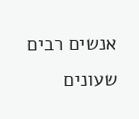אנשים רבים שעונים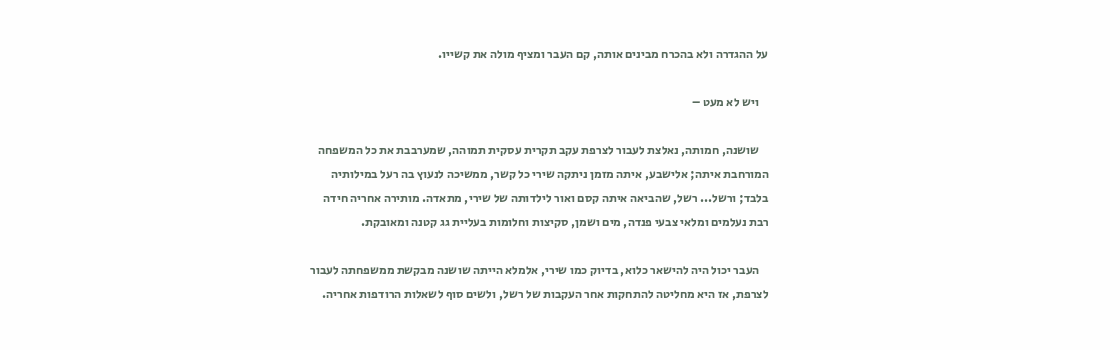על ההגדרה ולא בהכרח מבינים אותה, קם העבר ומציף מולה את קשייו.

    ויש לא מעט –

    שושנה, חמותה, נאלצת לעבור לצרפת עקב תקרית עסקית תמוהה, שמערבבת את כל המשפחה המורחבת איתה; אלישבע, איתה מזמן ניתקה שירי כל קשר, ממשיכה לנעוץ בה רעל במילותיה בלבד; ורשל... רשל, שהביאה איתה קסם ואור לילדותה של שירי, מתאדה. מותירה אחריה חידה רבת נעלמים ומלאי צבעי פנדה, מים ושמן, סקיצות וחלומות בעליית גג קטנה ומאובקת.

    העבר יכול היה להישאר כלוא, בדיוק כמו שירי, אלמלא הייתה שושנה מבקשת ממשפחתה לעבור לצרפת, אז היא מחליטה להתחקות אחר העקבות של רשל, ולשים סוף לשאלות הרודפות אחריה.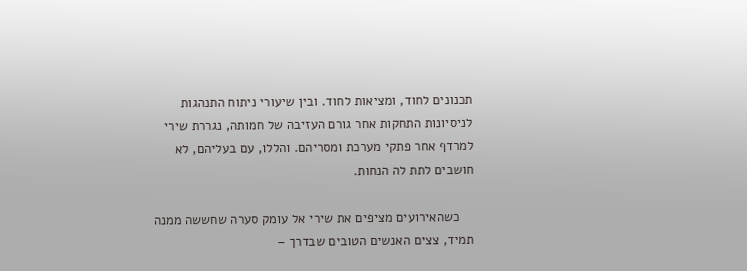תכנונים לחוד, ומציאות לחוד. ובין שיעורי ניתוח התנהגות לניסיונות התחקות אחר גורם העזיבה של חמותה, נגררת שירי למרדף אחר פתקי מערכת ומסריהם. והללו, עם בעליהם, לא חושבים לתת לה הנחות.

    כשהאירועים מציפים את שירי אל עומק סערה שחששה ממנה תמיד, צצים האנשים הטובים שבדרך –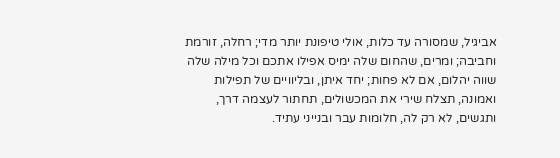אביגיל, שמסורה עד כלות, אולי טיפונת יותר מדי; רחלה, זורמת וחביבה; ומרים, שהחום שלה ימיס אפילו אתכם וכל מילה שלה שווה יהלום, אם לא פחות; יחד איתן, ובליוויים של תפילות ואמונה, תצלח שירי את המכשולים, תחתור לעצמה דרך, ותגשים, לא רק לה, חלומות עבר ובנייני עתיד.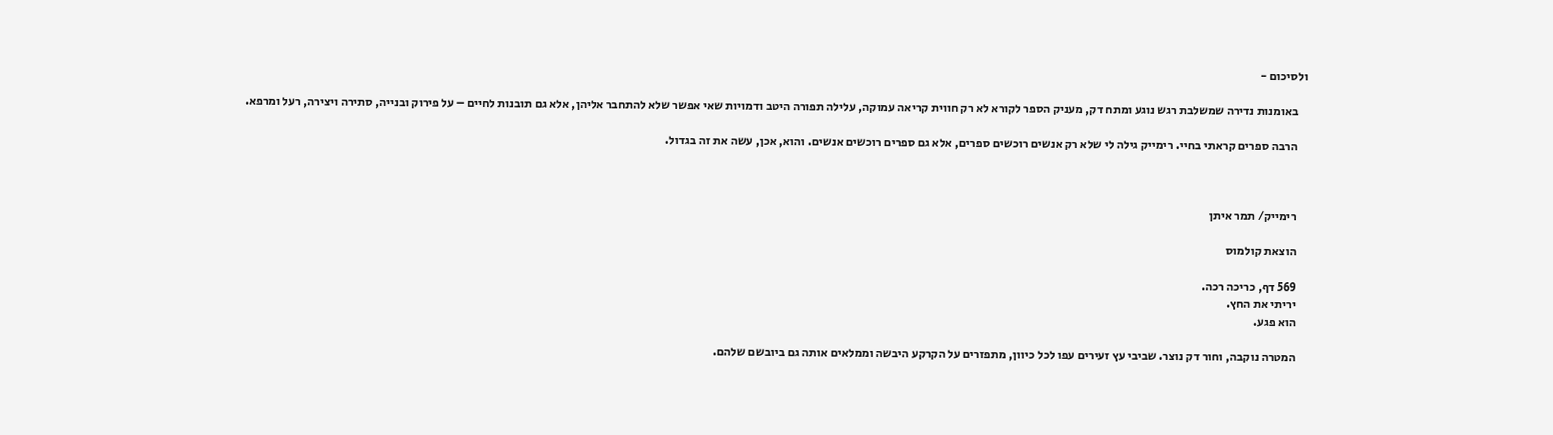ולסיכום -

    באומנות נדירה שמשלבת רגש נוגע ומתח דק, מעניק הספר לקורא לא רק חווית קריאה עמוקה, עלילה תפורה היטב ודמויות שאי אפשר שלא להתחבר אליהן, אלא גם תובנות לחיים – על פירוק ובנייה, סתירה ויצירה, רעל ומרפא.

    הרבה ספרים קראתי בחיי. רימייק גילה לי שלא רק אנשים רוכשים ספרים, אלא גם ספרים רוכשים אנשים. והוא, אכן, עשה את זה בגדול.



    רימייק/ תמר איתן

    הוצאת קולמוס

    569 דף, כריכה רכה.
    יריתי את החץ.
    הוא פגע.

    המטרה נוקבה, וחור דק נוצר. שביבי עץ זעירים עפו לכל כיוון, מתפזרים על הקרקע היבשה וממלאים אותה גם ביובשם שלהם.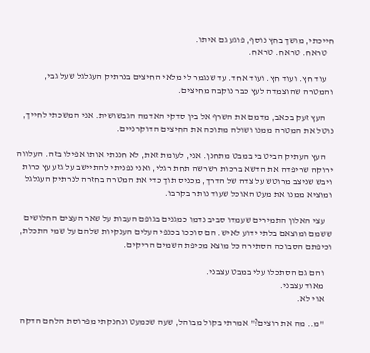חייכתי, מושך בחץ נוסף, פוגע גם איתו.
    טראח. טראח. טראח.

    עוד חץ. ועוד חץ. ועוד אחד. עד שנגמר לי מלאי החיצים בנרתיק העגלגל שעל גבי, והמטרה שהוצמדה לעץ כבר נוקבה מחיצים.

    העץ זעק בכאב, מדמם את השרף אל בין סדקי האדמה הגבשושית. אני המשכתי לחייך, נוטל את המטרה ממנו ושולה מתוכה את החיצים הדוקרניים.

    העץ העתיק הביט בי במבט מתחנן. אני, לעומת זאת, לא חננתי אותו אפילו בזה. העלווה ירוקה שריפדה את הדשא ברכות רשרשה תחת רגלי, ואני נפניתי להתיישב על גזע עץ כרות ויבש שניצב מרוטש על צדה של הדרך, מכניס תוך כדי את המטרה בחזרה לנרתיק העגלגל ומוציא ממנו את מעט האוכל שעוד נותר בקרבו.

    עצי האלון התמירים שעמדו סביב נדמו כמגנים בגופם העבות על שאר העצים החלושים ששמם ומוצאם בלתי ידוע לאיש. הם סוככו בכנפי העלים הענקיות שלהם על שמי התכלת, וכיפתם הסבוכה הסתירה כל מוצא מכיפת השמים הריקים.

    והם גם הסתכלו עלי במבט עצבני.
    מאוד עצבני.
    אוי לא.

    "מ.. מה את רוצים?" אמרתי בקול מבוהל, שעה שכמעט ונחנקתי מפרוסת הלחם הדקה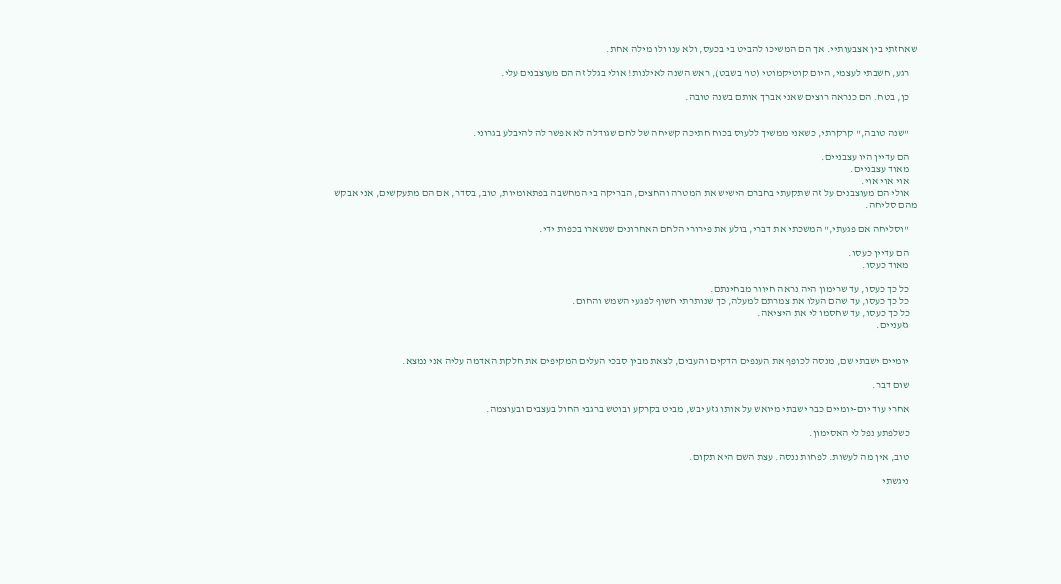שאחזתי בין אצבעותיי. אך הם המשיכו להביט בי בכעס, ולא ענו ולו מילה אחת.

    רגע, חשבתי לעצמי, היום קוטיקמוטי (טו' בשבט), ראש השנה לאילנות! אולי בגלל זה הם מעוצבנים עלי.

    כן, בטח. הם כנראה רוצים שאני אברך אותם בשנה טובה.


    "שנה טובה," קרקרתי, כשאני ממשיך ללעוס בכוח חתיכה קשיחה של לחם שגודלה לא אפשר לה להיבלע בגרוני.

    הם עדיין היו עצבניים.
    מאוד עצבניים.
    אוי אוי אוי.
    אולי הם מעוצבנים על זה שתקעתי בחברם הישיש את המטרה והחצים, הבריקה בי המחשבה בפתאומיות, טוב, בסדר, אם הם מתעקשים, אני אבקש מהם סליחה.

    "וסליחה אם פגעתי," המשכתי את דברי, בולע את פירורי הלחם האחרונים שנשארו בכפות ידי.

    הם עדיין כעסו.
    מאוד כעסו.

    כל כך כעסו, עד שרימון היה נראה חיוור מבחינתם.
    כל כך כעסו, עד שהם העלו את צמרתם למעלה, כך שנותרתי חשוף לפגעי השמש והחום.
    כל כך כעסו, עד שחסמו לי את היציאה.
    גזעניים.


    יומיים ישבתי שם, מנסה לכופף את הענפים הדקים והעבים, לצאת מבין סבכי העלים המקיפים את חלקת האדמה עליה אני נמצא.

    שום דבר.

    אחרי עוד יום-יומיים כבר ישבתי מיואש על אותו גזע יבש, מביט בקרקע ובוטש ברגבי החול בעצבים ובעוצמה.

    כשלפתע נפל לי האסימון.

    טוב, אין מה לעשות. לפחות ננסה. עצת השם היא תקום.

    ניגשתי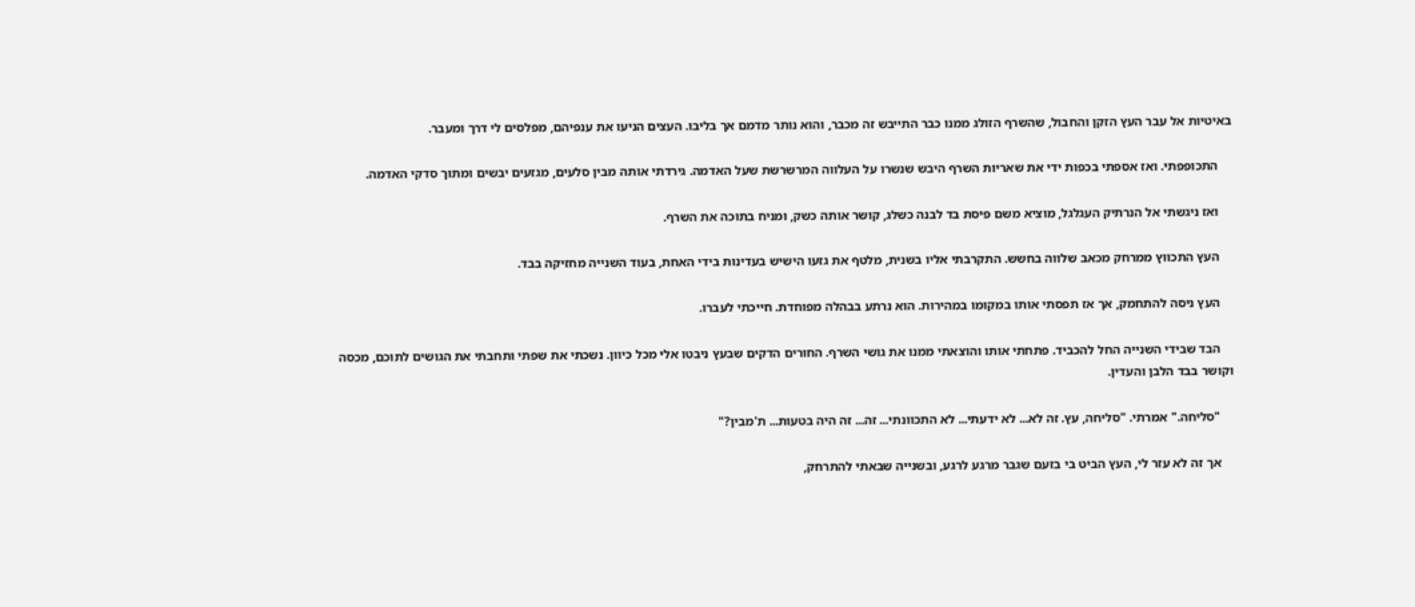באיטיות אל עבר העץ הזקן והחבול, שהשרף הזולג ממנו כבר התייבש זה מכבר, והוא נותר מדמם אך בליבו. העצים הניעו את ענפיהם, מפלסים לי דרך ומעבר.

    התכופפתי. ואז אספתי בכפות ידי את שאריות השרף היבש שנשרו על העלווה המרשרשת שעל האדמה. גירדתי אותה מבין סלעים, מגזעים יבשים ומתוך סדקי האדמה.

    ואז ניגשתי אל הנרתיק העגלגל, מוציא משם פיסת בד לבנה כשלג, קושר אותה כשק, ומניח בתוכה את השרף.

    העץ התכווץ ממרחק מכאב שלווה בחשש. התקרבתי אליו בשנית, מלטף את גזעו הישיש בעדינות בידי האחת, בעוד השנייה מחזיקה בבד.

    העץ ניסה להתחמק, אך אז תפסתי אותו במקומו במהירות. הוא נרתע בבהלה מפוחדת. חייכתי לעברו.

    הבד שבידי השנייה החל להכביד. פתחתי אותו והוצאתי ממנו את גושי השרף. החורים הדקים שבעץ ניבטו אלי מכל כיוון. נשכתי את שפתי ותחבתי את הגושים לתוכם, מכסה וקושר בבד הלבן והעדין.

    "סליחה." אמרתי. "סליחה, עץ. זה לא... לא ידעתי... לא התכוונתי... זה... זה היה בטעות... ת'מבין?"

    אך זה לא עזר לי, העץ הביט בי בזעם שגבר מרגע לרגע, ובשנייה שבאתי להתרחק,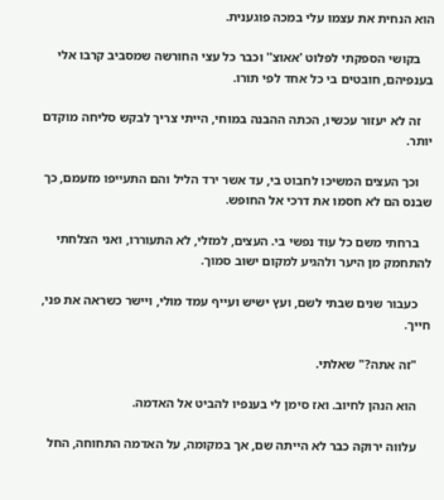הוא הנחית את עצמו עלי במכה פוגענית.

    בקושי הספקתי לפלוט 'אאוצ'' וכבר כל עצי החורשה שמסביב קרבו אלי בענפיהם, חובטים בי כל אחד לפי תורו.

    זה לא יעזור עכשיו, הכתה ההבנה במוחי, הייתי צריך לבקש סליחה מוקדם יותר.

    וכך העצים המשיכו לחבוט בי, עד אשר ירד הליל והם התעייפו מזעמם, כך שבנס הם לא חסמו את דרכי אל החופש.

    ברחתי משם כל עוד נפשי בי. העצים, למזלי, לא התעוררו, ואני הצלחתי להתחמק מן היער ולהגיע למקום ישוב סמוך.

    כעבור שנים שבתי לשם, ועץ ישיש ועייף עמד מולי, ויישר כשראה את פני, חייך.

    "זה אתה?" שאלתי.

    הוא הנהן לחיוב. ואז סימן לי בענפיו להביט אל האדמה.

    עלווה ירוקה כבר לא הייתה שם, אך במקומה, על האדמה התחוחה, החל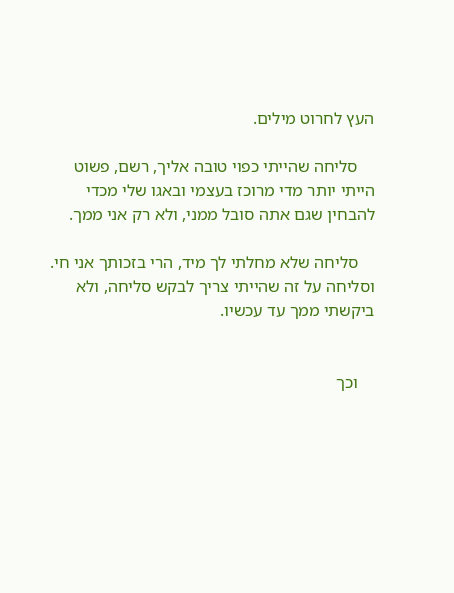העץ לחרוט מילים.

    סליחה שהייתי כפוי טובה אליך, רשם, פשוט הייתי יותר מדי מרוכז בעצמי ובאגו שלי מכדי להבחין שגם אתה סובל ממני, ולא רק אני ממך.

    סליחה שלא מחלתי לך מיד, הרי בזכותך אני חי. וסליחה על זה שהייתי צריך לבקש סליחה, ולא ביקשתי ממך עד עכשיו.


    וכך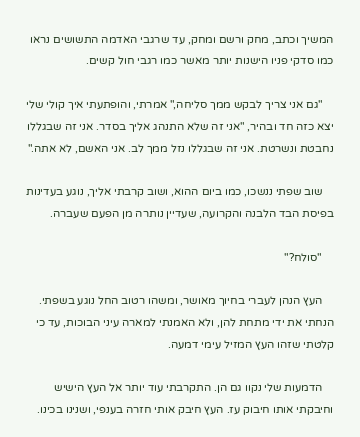המשיך וכתב, מחק ורשם ומחק, עד שרגבי האדמה התשושים נראו כמו סדקי פניו הישנות יותר מאשר כמו רגבי חול קשים.

    "גם אני צריך לבקש ממך סליחה," אמרתי, והופתעתי איך קולי שלי יצא כזה חד ובהיר, "אני זה שלא התנהג אליך בסדר. אני זה שבגללו נחבטת ונשרטת. אני זה שבגללו נזל ממך לב. אני האשם, לא אתה."

    שוב שפתי ננשכו, כמו ביום ההוא, ושוב קרבתי אליך, נוגע בעדינות בפיסת הבד הלבנה והקרועה, שעדיין נותרה מן הפעם שעברה.

    "סולח?"

    העץ הנהן לעברי בחיוך מאושר, ומשהו רטוב החל נוגע בשפתי. הנחתי את ידי מתחת להן, ולא האמנתי למארה עיני הבוכות, עד כי קלטתי שזהו העץ המזיל עימי דמעה.

    הדמעות שלי נקוו גם הן. התקרבתי עוד יותר אל העץ הישיש וחיבקתי אותו חיבוק עז. העץ חיבק אותי חזרה בענפי, ושנינו בכינו.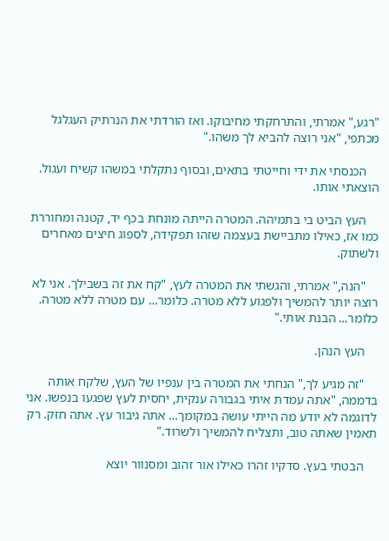"רגע," אמרתי, והתרחקתי מחיבוקו. ואז הורדתי את הנרתיק העגלגל מכתפי, "אני רוצה להביא לך משהו."

    הכנסתי את ידי וחייטתי בתאים, ובסוף נתקלתי במשהו קשיח ועגול. הוצאתי אותו.

    העץ הביט בי בתמיהה. המטרה הייתה מונחת בכף יד, קטנה ומחוררת כמו אז, כאילו מתביישת בעצמה שזהו תפקידה, לספוג חיצים מאחרים ולשתוק.

    "הנה," אמרתי, והגשתי את המטרה לעץ, "קח את זה בשבילך. אני לא רוצה יותר להמשיך ולפגוע ללא מטרה. כלומר... עם מטרה ללא מטרה. כלומר... הבנת אותי."

    העץ הנהן.

    "זה מגיע לך," הנחתי את המטרה בין ענפיו של העץ, שלקח אותה בדממה, "אתה עמדת איתי בגבורה ענקית, יחסית לעץ שפגעו בנפשו. אני לדוגמה לא יודע מה הייתי עושה במקומך... אתה גיבור עץ. אתה חזק. רק תאמין שאתה טוב, ותצליח להמשיך ולשרוד."

    הבטתי בעץ. סדקיו זהרו כאילו אור זהוב ומסנוור יוצא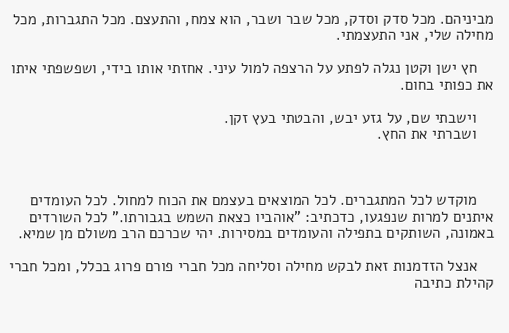מביניהם. מכל סדק וסדק, מכל שבר ושבר, הוא צמח, והתעצם. מכל התגברות, מכל מחילה שלי, אני התעצמתי.

    חץ ישן וקטן נגלה לפתע על הרצפה למול עיני. אחזתי אותו בידי, ושפשפתי איתו את כפותי בחום.

    וישבתי שם, על גזע יבש, והבטתי בעץ זקן.
    ושברתי את החץ.



    מוקדש לכל המתגברים. לכל המוצאים בעצמם את הכוח למחול. לכל העומדים איתנים למרות שנפגעו, כדכתיב: "אוהביו כצאת השמש בגבורתו." לכל השורדים באמונה, השותקים בתפילה והעומדים במסירות. יהי שכרכם הרב משולם מן שמיא.

    אנצל הזדמנות זאת לבקש מחילה וסליחה מכל חברי פורם פרוג בכלל, ומכל חברי קהילת כתיבה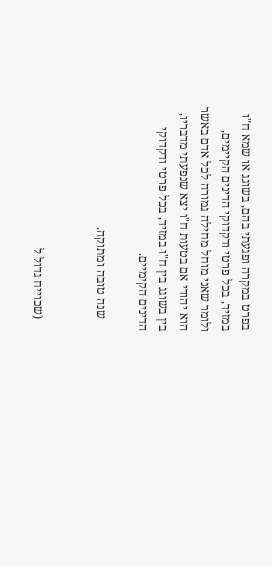בפרט במקרה ופגעתי בהם, בשוגג או שמא ח"ו במזיד, בכל פרטי ודקדוקי הדינים הקיימים, ולומר שאני מוחל מחילה גמורה לכל אדם באשר הוא יהודי אם בטעות ח"ו יצא שנפעתי מדבריו, בין בשוגג בין ח"ו במזיד, בכל פרטי ודקדוקי הדינים הקימיים.

    שנה טובה ומתוקה.


    (שכוייח גדול ל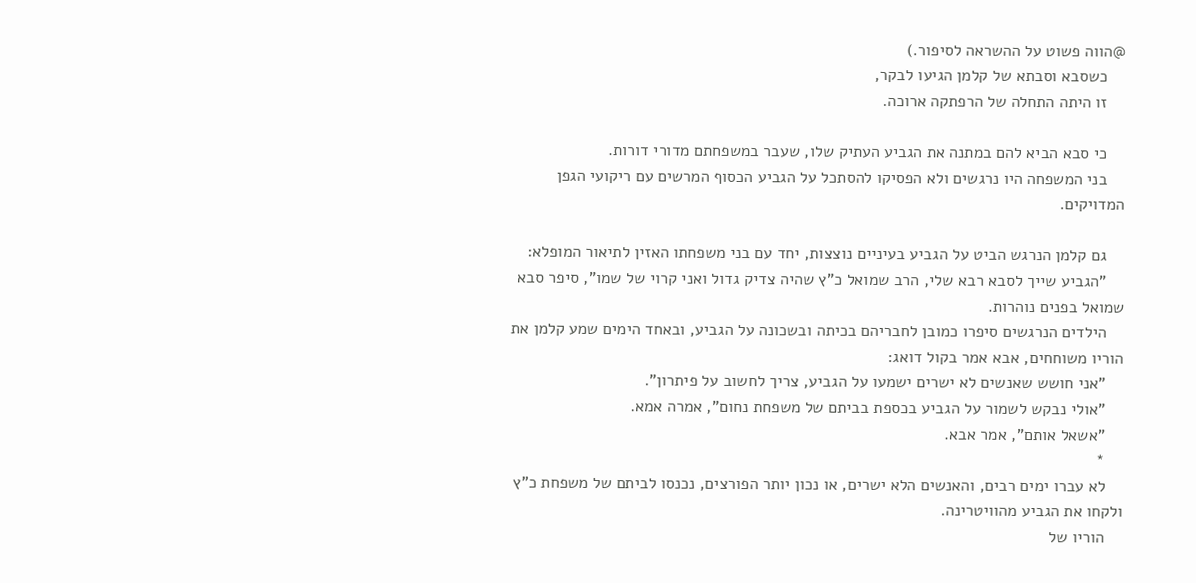@הווה פשוט על ההשראה לסיפור.)
    כשסבא וסבתא של קלמן הגיעו לבקר,
    זו היתה התחלה של הרפתקה ארוכה.

    כי סבא הביא להם במתנה את הגביע העתיק שלו, שעבר במשפחתם מדורי דורות.
    בני המשפחה היו נרגשים ולא הפסיקו להסתכל על הגביע הכסוף המרשים עם ריקועי הגפן המדויקים.

    גם קלמן הנרגש הביט על הגביע בעיניים נוצצות, יחד עם בני משפחתו האזין לתיאור המופלא:
    "הגביע שייך לסבא רבא שלי, הרב שמואל כ"ץ שהיה צדיק גדול ואני קרוי של שמו", סיפר סבא שמואל בפנים נוהרות.
    הילדים הנרגשים סיפרו כמובן לחבריהם בכיתה ובשכונה על הגביע, ובאחד הימים שמע קלמן את הוריו משוחחים, אבא אמר בקול דואג:
    "אני חושש שאנשים לא ישרים ישמעו על הגביע, צריך לחשוב על פיתרון".
    "אולי נבקש לשמור על הגביע בכספת בביתם של משפחת נחום", אמרה אמא.
    "אשאל אותם", אמר אבא.
    *
    לא עברו ימים רבים, והאנשים הלא ישרים, או נכון יותר הפורצים, נכנסו לביתם של משפחת כ"ץ ולקחו את הגביע מהוויטרינה.
    הוריו של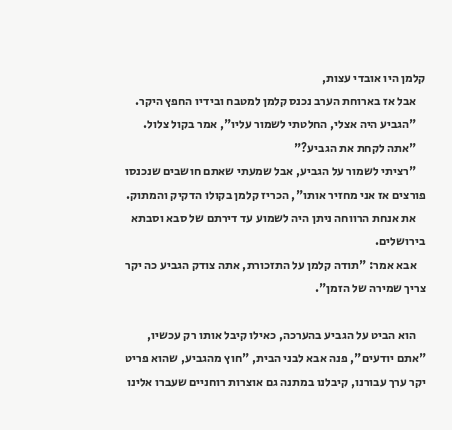קלמן היו אובדי עצות,
    אבל אז בארוחת הערב נכנס קלמן למטבח ובידיו החפץ היקר.
    "הגביע היה אצלי, החלטתי לשמור עליו", אמר בקול צלול.
    "אתה לקחת את הגביע?"
    "רציתי לשמור על הגביע, אבל שמעתי שאתם חושבים שנכנסו פורצים אז אני מחזיר אותו", הכריז קלמן בקולו הדקיק והמתוק.
    את אנחת הרווחה ניתן היה לשמוע עד דירתם של סבא וסבתא בירושלים.
    אבא אמר: "תודה קלמן על התזכורת, אתה צודק הגביע כה יקר צריך שמירה של הזמן".

    הוא הביט על הגביע בהערכה, כאילו קיבל אותו רק עכשיו, "אתם יודעים", פנה אבא לבני הבית, "חוץ מהגביע, שהוא פריט יקר ערך עבורנו, קיבלנו במתנה גם אוצרות רוחניים שעברו אלינו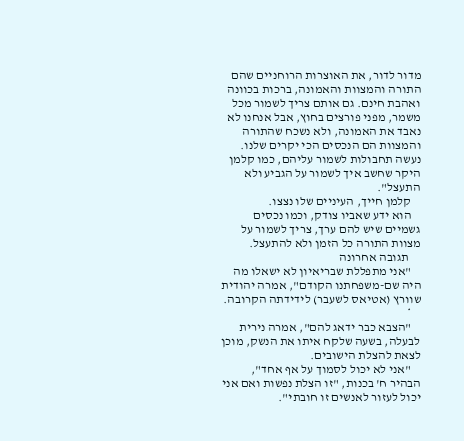מדור לדור, את האוצרות הרוחניים שהם התורה והמצוות והאמונה, ברכות בכוונה ואהבת חינם. גם אותם צריך לשמור מכל משמר, מפני פורצים בחוץ, אבל אנחנו לא נאבד את האמונה, ולא נשכח שהתורה והמצוות הם הנכסים הכי יקרים שלנו. נעשה תחבולות לשמור עליהם, כמו קלמן היקר שחשב איך לשמור על הגביע ולא התעצל".
    קלמן חייך, העיניים שלו נצצו.
    הוא ידע שאביו צודק, וכמו נכסים גשמיים שיש להם ערך, צריך לשמור על מצוות התורה כל הזמן ולא להתעצל.
     תגובה אחרונה
    "אני מתפללת שבריאיון לא ישאלו מה היה שם-משפחתנו הקודם", אמרה יהודית שוורץ (אטיאס לשעבר) לידידתה הקרובה.
    *
    "הצבא כבר ידאג להם", אמרה נירית לבעלה, בשעה שלקח איתו את הנשק, מוכן לצאת להצלת הישובים.
    "אני לא יכול לסמוך על אף אחד", הבהיר ח' בכנות, "זו הצלת נפשות ואם אני יכול לעזור לאנשים זו חובתי".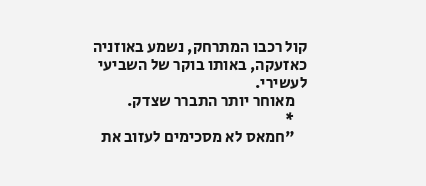קול רכבו המתרחק, נשמע באוזניה כאזעקה, באותו בוקר של השביעי לעשירי.
    מאוחר יותר התברר שצדק.
    *
    "חמאס לא מסכימים לעזוב את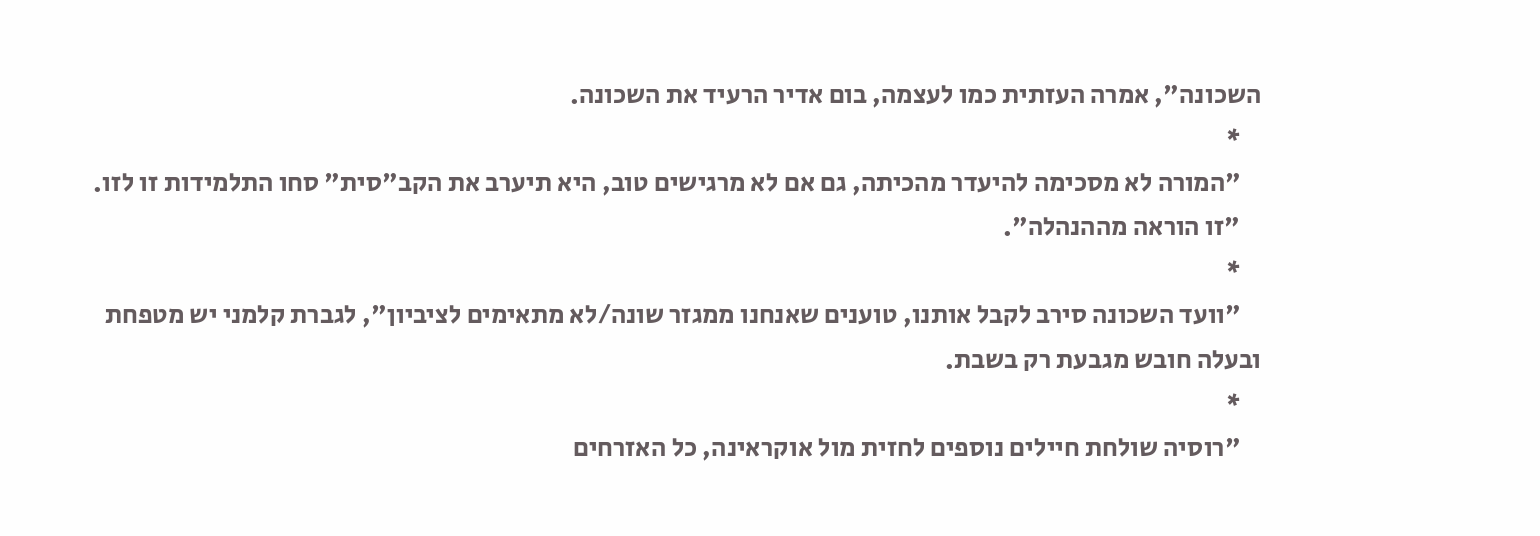השכונה", אמרה העזתית כמו לעצמה, בום אדיר הרעיד את השכונה.
    *
    "המורה לא מסכימה להיעדר מהכיתה, גם אם לא מרגישים טוב, היא תיערב את הקב"סית" סחו התלמידות זו לזו.
    "זו הוראה מההנהלה".
    *
    "וועד השכונה סירב לקבל אותנו, טוענים שאנחנו ממגזר שונה/לא מתאימים לציביון", לגברת קלמני יש מטפחת ובעלה חובש מגבעת רק בשבת.
    *
    "רוסיה שולחת חיילים נוספים לחזית מול אוקראינה, כל האזרחים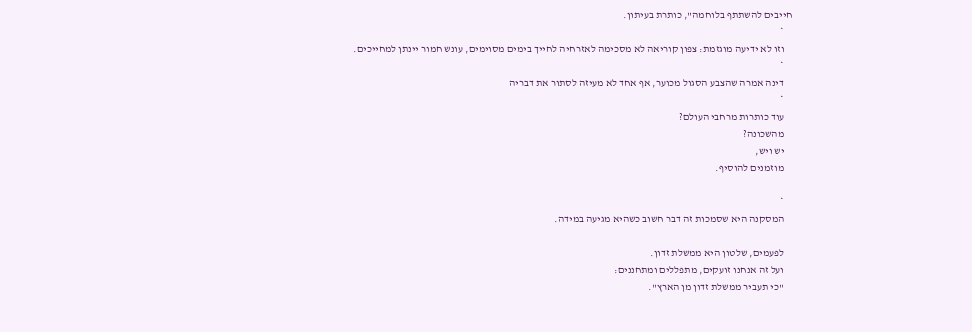חייבים להשתתף בלוחמה", כותרת בעיתון.
    *
    וזו לא ידיעה מוגזמת: צפון קוריאה לא מסכימה לאזרחיה לחייך בימים מסוימים, עונש חמור יינתן למחייכים.
    *
    דינה אמרה שהצבע הסגול מכוער, אף אחד לא מעיזה לסתור את דבריה
    *
    עוד כותרות מרחבי העולם?
    מהשכונה?
    יש ויש,
    מוזמנים להוסיף.

    *
    המסקנה היא שסמכות זה דבר חשוב כשהיא מגיעה במידה.

    לפעמים, שלטון היא ממשלת זדון.
    ועל זה אנחנו זועקים, מתפללים ומתחננים:
    "כי תעביר ממשלת זדון מן הארץ".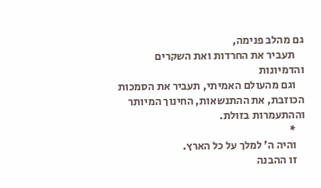גם מהלב פנימה,
    תעביר את החרדות ואת השקרים והדמיונות
    וגם מהעולם האמיתי, תעביר את הסמכות הכוזבת, את ההתנשאות, החינוך המיותר וההתעמרות בזולת.
    *
    והיה ה' למלך על כל הארץ.
    זו ההבנה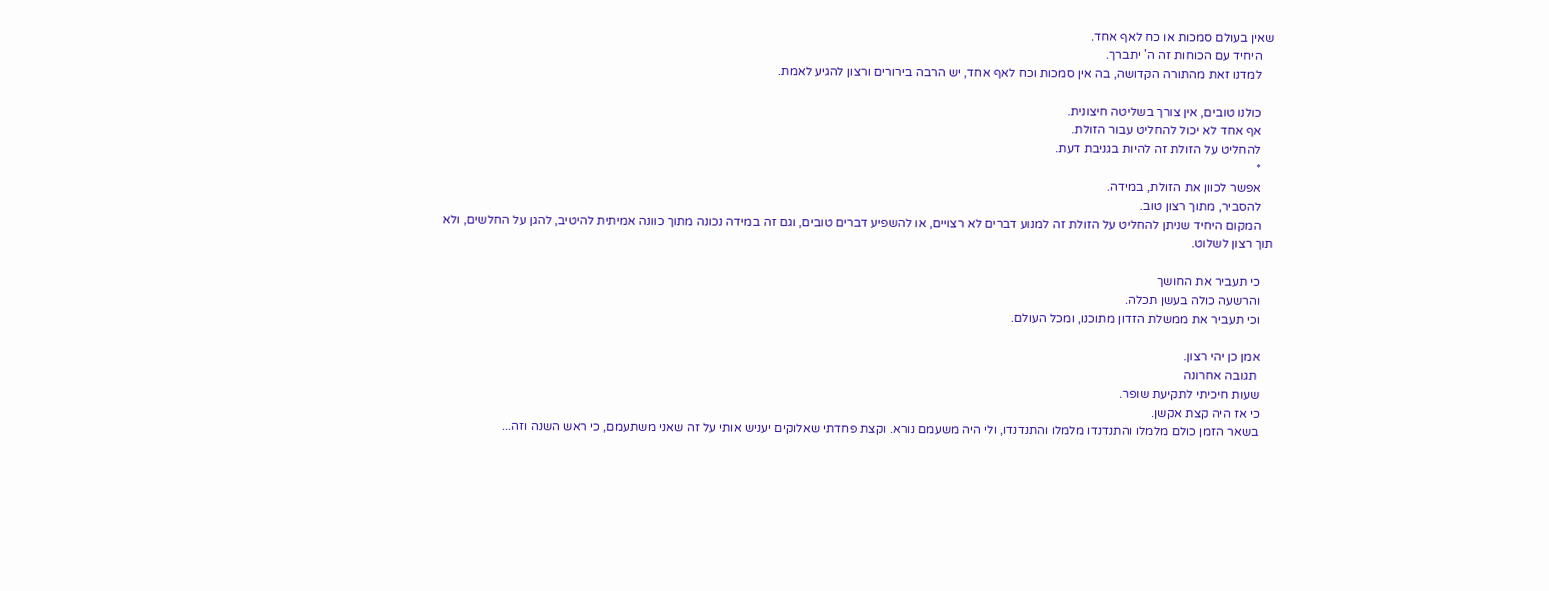שאין בעולם סמכות או כח לאף אחד.
    היחיד עם הכוחות זה ה' יתברך.
    למדנו זאת מהתורה הקדושה, בה אין סמכות וכח לאף אחד, יש הרבה בירורים ורצון להגיע לאמת.

    כולנו טובים, אין צורך בשליטה חיצונית.
    אף אחד לא יכול להחליט עבור הזולת.
    להחליט על הזולת זה להיות בגניבת דעת.
    *
    אפשר לכוון את הזולת, במידה.
    להסביר, מתוך רצון טוב.
    המקום היחיד שניתן להחליט על הזולת זה למנוע דברים לא רצויים, או להשפיע דברים טובים, וגם זה במידה נכונה מתוך כוונה אמיתית להיטיב, להגן על החלשים, ולא תוך רצון לשלוט.

    כי תעביר את החושך
    והרשעה כולה בעשן תכלה.
    וכי תעביר את ממשלת הזדון מתוכנו, ומכל העולם.

    אמן כן יהי רצון.
     תגובה אחרונה
    שעות חיכיתי לתקיעת שופר.
    כי אז היה קצת אקשן.
    בשאר הזמן כולם מלמלו והתנדנדו מלמלו והתנדנדו, ולי היה משעמם נורא. וקצת פחדתי שאלוקים יעניש אותי על זה שאני משתעמם, כי ראש השנה וזה...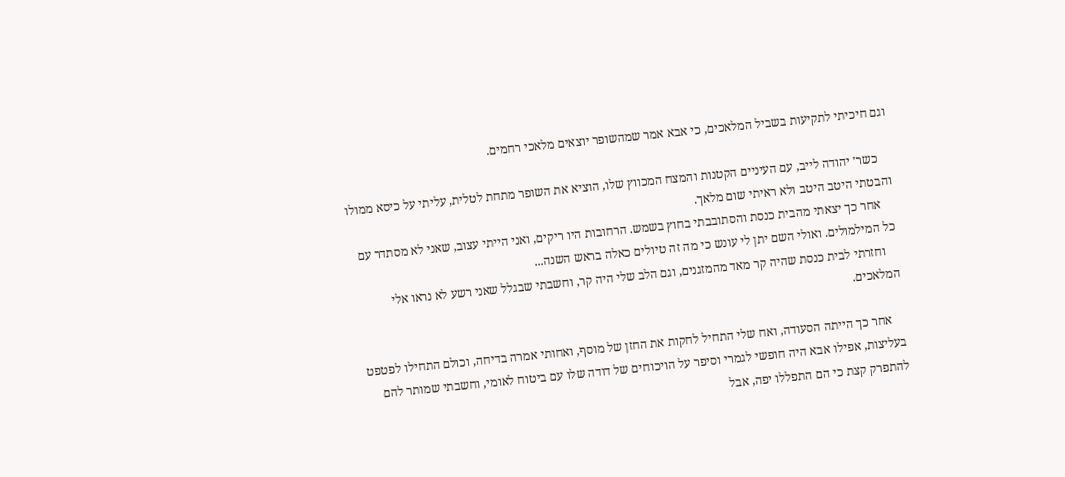וגם חיכיתי לתקיעות בשביל המלאכים, כי אבא אמר שמהשופר יוצאים מלאכי רחמים.

    כשר׳ יהודה לייב, עם העיניים הקטנות והמצח המכווץ שלו, הוציא את השופר מתחת לטלית, עליתי על כיסא ממולו והבטתי היטב היטב ולא ראיתי שום מלאך.
    אחר כך יצאתי מהבית כנסת והסתובבתי בחוץ בשמש. הרחובות היו ריקים, ואני הייתי עצוב, שאני לא מסתדר עם כל המילמולים. ואולי השם יתן לי עונש כי מה זה טיולים כאלה בראש השנה...
    וחזרתי לבית כנסת שהיה קר מאד מהמזגנים, וגם הלב שלי היה קר, וחשבתי שבגלל שאני רשע לא נראו אלי המלאכים.

    אחר כך הייתה הסעודה, ואח שלי התחיל לחקות את החזן של מוסף, ואחותי אמרה בדיחה, וכולם התחילו לפטפט בעליצות, אפילו אבא היה חופשי לגמרי וסיפר על הויכוחים של דודה שלו עם ביטוח לאומי, וחשבתי שמותר להם להתפרק קצת כי הם התפללו יפה, אבל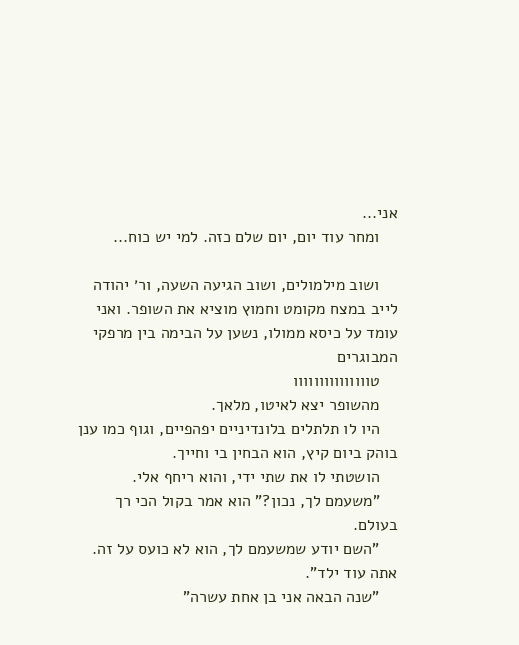אני...
    ומחר עוד יום, יום שלם כזה. למי יש כוח...

    ושוב מילמולים, ושוב הגיעה השעה, ור׳ יהודה לייב במצח מקומט וחמוץ מוציא את השופר. ואני עומד על כיסא ממולו, נשען על הבימה בין מרפקי המבוגרים
    טווווווווווווווו
    מהשופר יצא לאיטו, מלאך.
    היו לו תלתלים בלונדיניים יפהפיים, וגוף כמו ענן בוהק ביום קיץ, הוא הבחין בי וחייך.
    הושטתי לו את שתי ידי, והוא ריחף אלי.
    ”משעמם לך, נכון?” הוא אמר בקול הכי רך בעולם.
    ”השם יודע שמשעמם לך, הוא לא כועס על זה. אתה עוד ילד”.
    ”שנה הבאה אני בן אחת עשרה”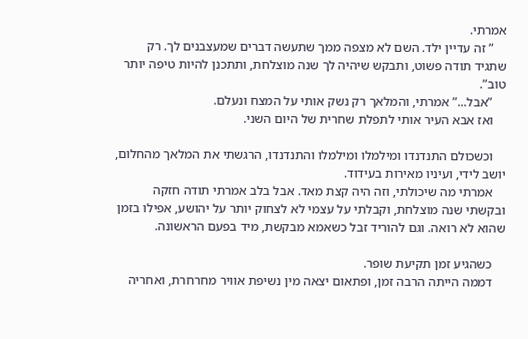אמרתי.
    ” זה עדיין ילד. השם לא מצפה ממך שתעשה דברים שמעצבנים לך. רק שתגיד תודה פשוט, ותבקש שיהיה לך שנה מוצלחת, ותתכנן להיות טיפה יותר טוב”.
    ”אבל...” אמרתי, והמלאך רק נשק אותי על המצח ונעלם.
    ואז אבא העיר אותי לתפלת שחרית של היום השני.

    וכשכולם התנדנדו ומילמלו ומילמלו והתנדנדו, הרגשתי את המלאך מהחלום, יושב לידי, ועיניו מאירות בעידוד.
    אמרתי מה שיכולתי, וזה היה קצת מאד. אבל בלב אמרתי תודה חזקה ובקשתי שנה מוצלחת, וקבלתי על עצמי לא לצחוק יותר על יהושע, אפילו בזמן שהוא לא רואה. וגם להוריד זבל כשאמא מבקשת, מיד בפעם הראשונה.

    כשהגיע זמן תקיעת שופר.
    דממה הייתה הרבה זמן, ופתאום יצאה מין נשיפת אוויר מחרחרת, ואחריה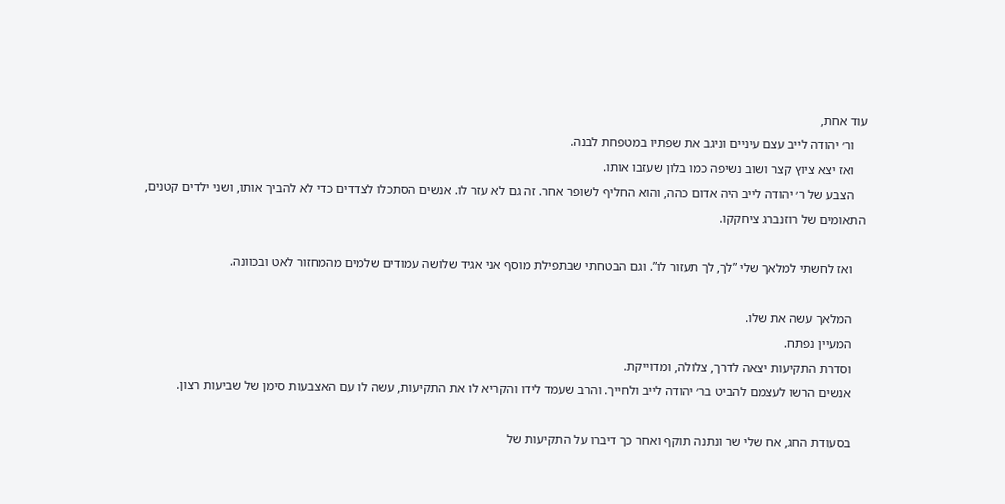עוד אחת,
    ור׳ יהודה לייב עצם עיניים וניגב את שפתיו במטפחת לבנה.
    ואז יצא ציוץ קצר ושוב נשיפה כמו בלון שעזבו אותו.
    הצבע של ר׳ יהודה לייב היה אדום כהה, והוא החליף לשופר אחר. זה גם לא עזר לו. אנשים הסתכלו לצדדים כדי לא להביך אותו, ושני ילדים קטנים, התאומים של רוזנברג ציחקקו.

    ואז לחשתי למלאך שלי ”לך, לך תעזור לו”. וגם הבטחתי שבתפילת מוסף אני אגיד שלושה עמודים שלמים מהמחזור לאט ובכוונה.

    המלאך עשה את שלו.
    המעיין נפתח.
    וסדרת התקיעות יצאה לדרך, צלולה, ומדוייקת.
    אנשים הרשו לעצמם להביט בר׳ יהודה לייב ולחייך. והרב שעמד לידו והקריא לו את התקיעות, עשה לו עם האצבעות סימן של שביעות רצון.

    בסעודת החג, אח שלי שר ונתנה תוקף ואחר כך דיברו על התקיעות של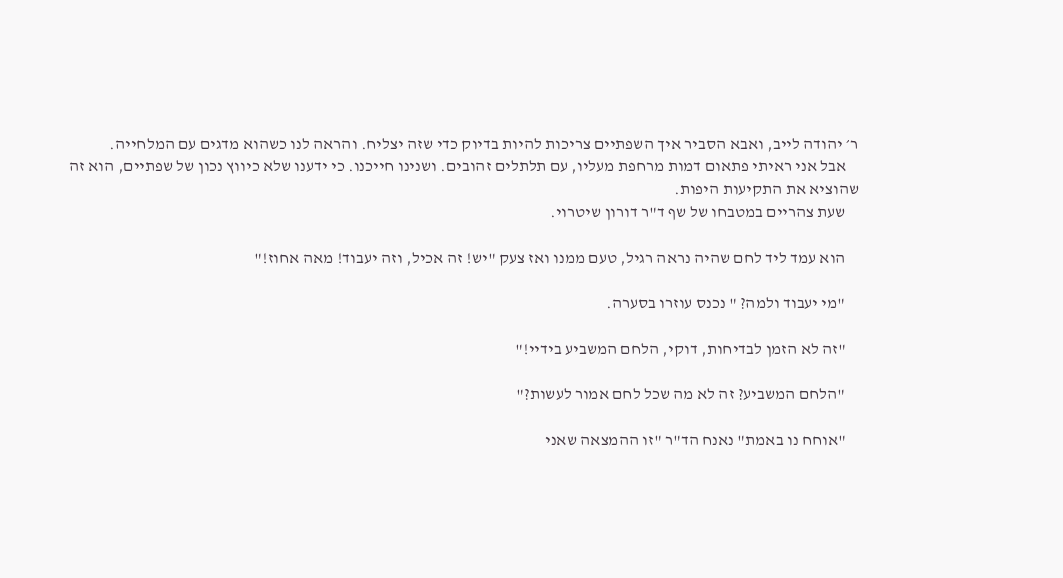ר׳ יהודה לייב, ואבא הסביר איך השפתיים צריכות להיות בדיוק כדי שזה יצליח. והראה לנו כשהוא מדגים עם המלחייה.
    אבל אני ראיתי פתאום דמות מרחפת מעליו, עם תלתלים זהובים. ושנינו חייכנו. כי ידענו שלא כיווץ נכון של שפתיים, הוא זה שהוציא את התקיעות היפות.
    שעת צהריים במטבחו של שף ד"ר דורון שיטרוי.

    הוא עמד ליד לחם שהיה נראה רגיל, טעם ממנו ואז צעק "יש! זה אכיל, וזה יעבוד! מאה אחוז!"

    "מי יעבוד ולמה? " נכנס עוזרו בסערה.

    "זה לא הזמן לבדיחות, דוקי, הלחם המשביע בידיי!"

    "הלחם המשביע? זה לא מה שכל לחם אמור לעשות?"

    "אוחח נו באמת" נאנח הד"ר "זו ההמצאה שאני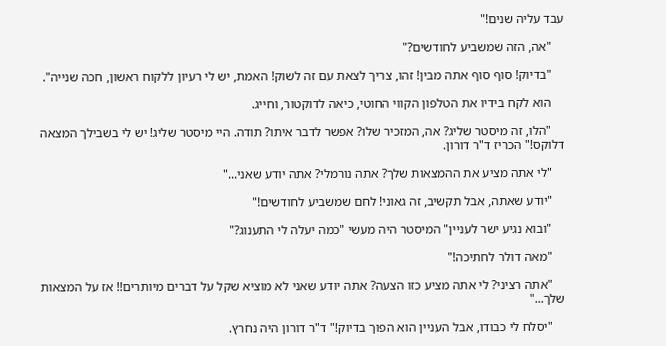עבד עליה שנים!"

    "אה, הזה שמשביע לחודשים?"

    "בדיוק! סוף סוף אתה מבין! זהו, צריך לצאת עם זה לשוק! האמת, יש לי רעיון ללקוח ראשון, חכה שנייה".

    הוא לקח בידיו את הטלפון הקווי החוטי, כיאה לדוקטור, וחייג.

    "הלו, זה מיסטר שליג? אה, המזכיר שלו? אפשר לדבר איתו? תודה. היי מיסטר שליג! יש לי בשבילך המצאה דלוקס!" הכריז ד"ר דורון.

    "לי אתה מציע את ההמצאות שלך? אתה נורמלי? אתה יודע שאני..."

    "יודע שאתה, אבל תקשיב, זה גאוני! לחם שמשביע לחודשים!"

    "ובוא נגיע ישר לעניין" המיסטר היה מעשי "כמה יעלה לי התענוג?"

    "מאה דולר לחתיכה!"

    "אתה רציני? לי אתה מציע כזו הצעה? אתה יודע שאני לא מוציא שקל על דברים מיותרים!! אז על המצאות שלך..."

    "יסלח לי כבודו, אבל העניין הוא הפוך בדיוק!" ד"ר דורון היה נחרץ.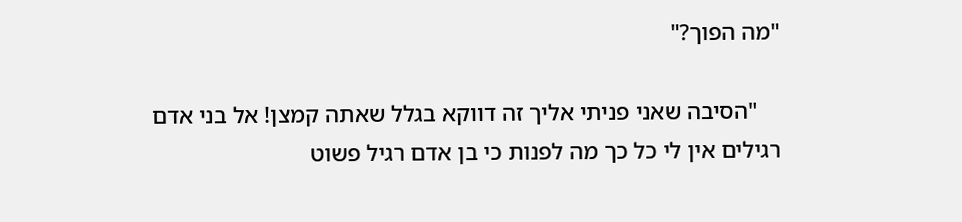"מה הפוך?"

    "הסיבה שאני פניתי אליך זה דווקא בגלל שאתה קמצן! אל בני אדם רגילים אין לי כל כך מה לפנות כי בן אדם רגיל פשוט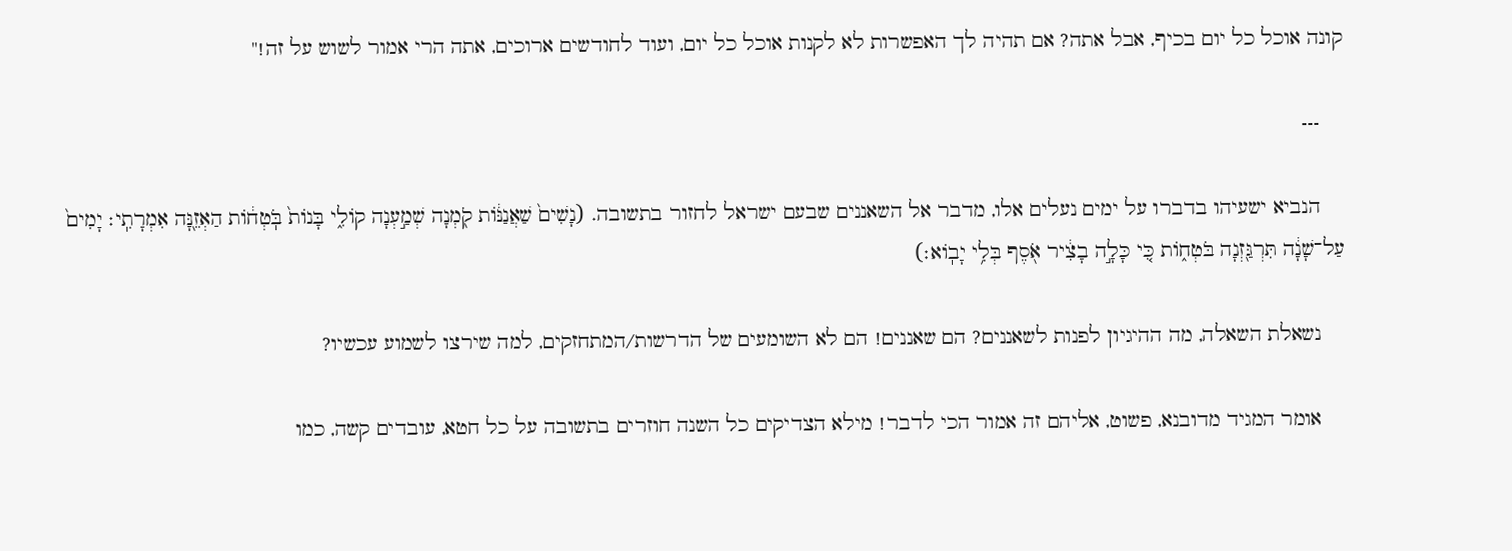קונה אוכל כל יום בכיף, אבל אתה? אם תהיה לך האפשרות לא לקנות אוכל כל יום, ועוד לחודשים ארוכים, אתה הרי אמור לשוש על זה!"

    ---

    הנביא ישעיהו בדברו על ימים נעלים אלו, מדבר אל השאננים שבעם ישראל לחזור בתשובה. (נָשִׁים֙ שַׁאֲנַנּ֔וֹת קֹ֖מְנָה שְׁמַ֣עְנָה קוֹלִ֑י בָּנוֹת֙ בֹּֽטְח֔וֹת הַאְזֵ֖נָּה אִמְרָתִֽי׃ יָמִים֙ עַל־שָׁנָ֔ה תִּרְגַּ֖זְנָה בֹּטְח֑וֹת כִּ֚י כָּלָ֣ה בָצִ֔יר אֹ֖סֶף בְּלִ֥י יָבֽוֹא׃)

    נשאלת השאלה, מה ההיגיון לפנות לשאננים? הם שאננים! הם לא השומעים של הדרשות/המתחזקים, למה שירצו לשמוע עכשיו?

    אומר המגיד מדובנא, פשוט, אליהם זה אמור הכי לדבר! מילא הצדיקים כל השנה חוזרים בתשובה על כל חטא, עובדים קשה, כמו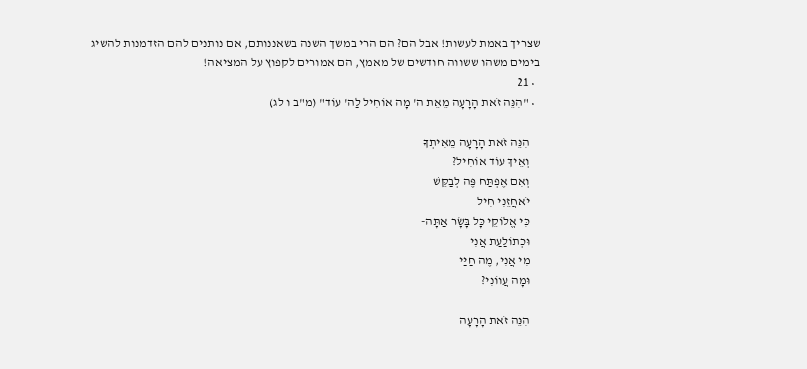שצריך באמת לעשות! אבל הם? הם הרי במשך השנה בשאננותם, אם נותנים להם הזדמנות להשיג בימים משהו ששווה חודשים של מאמץ, הם אמורים לקפוץ על המציאה!
  • 21
  • "הִנֵּה זֹאת הָרָעָה מֵאֵת ה' מָה אוֹחִיל לַה' עוֹד" (מ"ב ו לג)

    הִנֵּה זֹאת הָרָעָה מֵאִיתְךָ
    וְאֵיךְ עוֹד אוֹחִיל?
    וְאִם אֶפְתַּח פֶּה לְבַקֵּשׁ
    יֹאחֲזֵנִי חִיל
    כִּי אֱלוֹקֵי כָּל בָּשָׂר אַתָּה-
    וּכְתוֹלַעַת אֲנִי
    מִי אֲנִי, מֶה חַיַּי
    וּמָה עֲווֹנִי?

    הִנֵּה זֹאת הָרָעָה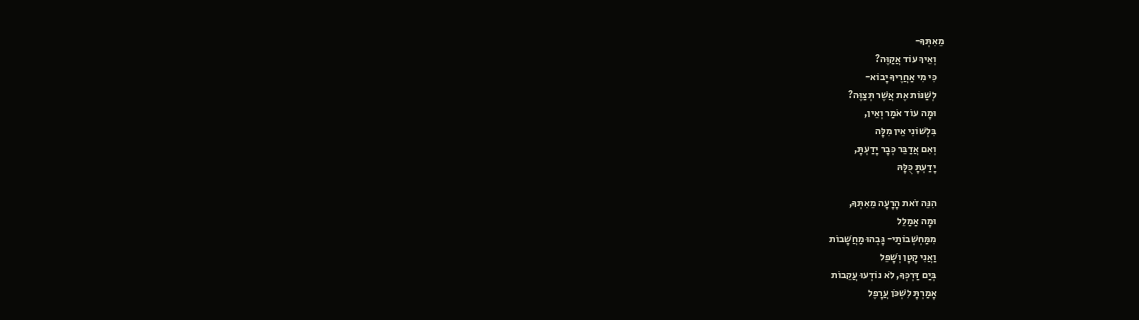מֵאִתְּךָ-
    וְאֵיךְ עוֹד אֲקַוֶּה?
    כִּי מִי אַחֲרֶיךָ יָבוֹא-
    לְשַׁנּוֹת אֶת אֲשֶׁר תְּצַוֶּה?
    וּמָה עוֹד אֹמַר וְאֵין,
    בִּלְשׁוֹנִי אֵין מִלָּה
    וְאִם אֲדַבֵּר כְּבָר יָדַעְתָּ,
    יָדַעְתָּ כֻּלָּהּ

    הִנֵּה זֹאת הָרָעָה מֵאִתְּךָ,
    וּמָה אַמַלֵל
    מִמַּחְשְׁבוֹתַי- גָּבְהוּ מַחֲשָׁבוֹת
    וַאֲנִי קָטָן וְשָׁפֵל
    בְּיַם דַּרְכְּךָ, לֹא נוֹדְעוּ עֲקֵבוֹת
    אָמַרְתָּ לִשְׁכֹּן עֲרָפֶל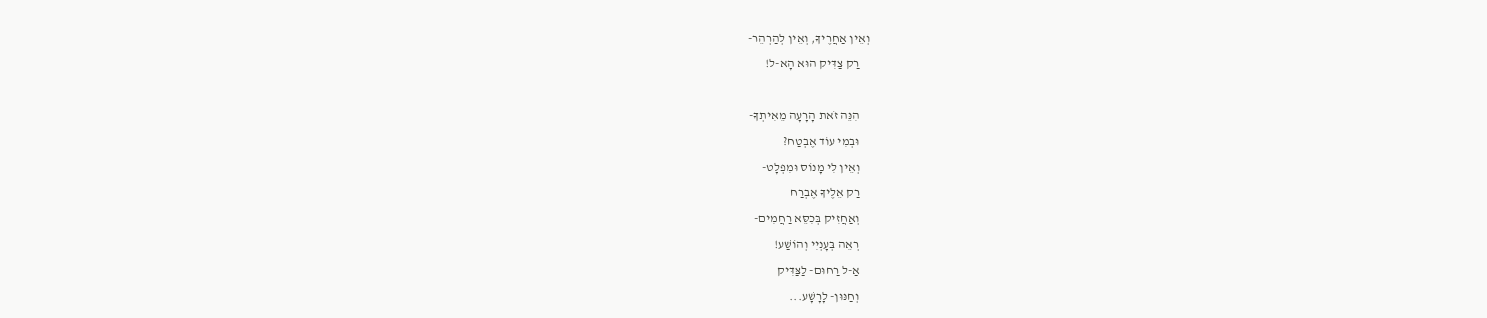וְאֵין אַחֲרֶיךָ, וְאֵין לְהַרְהֵר-
    רַק צַדִּיק הוּא הָא-ל!

    הִנֵּה זֹאת הָרָעָה מֵאִיתְךָ-
    וּבְמִי עוֹד אֶבְטַח?
    וְאֵין לִי מָנוֹס וּמִפְלָט-
    רַק אֵלֶיךָ אֶבְרַח
    וְאַחֲזִיק בְּכִסֵּא רַחֲמִים-
    רְאֵה בְּעָנְיִי וְהוֹשַׁע!
    אַ-ל רַחוּם- לַצַּדִּיק
    וְחַנּוּן- לָרָשָׁע...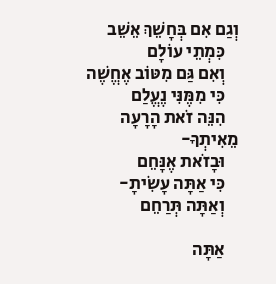וְגַם אִם בְּחָשֵׁךְ אֵשֵׁב
    כִּמְתֵי עוֹלָם
    וְאִם גַּם מִטּוֹב אֶחֱשֶׁה
    כִּי מִמֶּנִּי נֶעֱלַם
    הִנֵּה זֹאת הָרָעָה מֵאִיתְךָ-
    וּבָזֹאת אֶנָּחֵם
    כִּי אַתָּה עָשִׂיתָ-
    וְאַתָּה תְּרַחֵם

    אַתָּה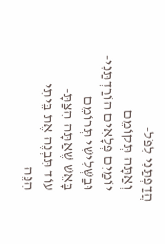הֲדַפְתַּנִי לִפֹּל-
    וְאַתָּה תְּקוֹמֵם
    יוֹמַיִם פְּלָאִים הוֹרַדְתַּנִי-
    וּבַשְּׁלִישִׁי תְּרוֹמֵם
    בָּאֵשׁ שֶׁאַתָּה הִצַּתָּ-
    עוֹד תִּבְנֶה אֶת בֵּיתִי
    הִנֵּה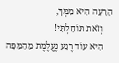הָרָעָה הִיא מִמְּךָ,
    וְזֹאת תּוֹחַלְתִּי!
    הִיא עוֹד רֶגַע נֶעֱלֶמֶת מֵהַמַּפָּה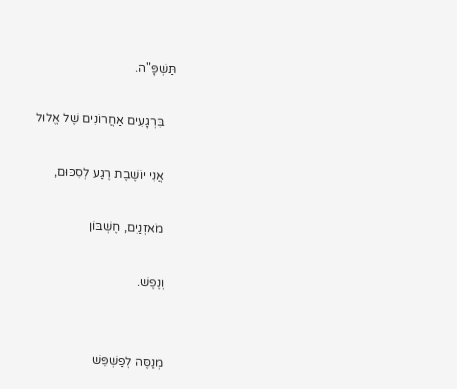תַּשְׁפָּ"ה.

    בִּרְגָעִים אַחֲרוֹנִים שֶׁל אֱלוּל

    אֲנִי יוֹשֶׁבֶת רֶגַע לְסִכּוּם,

    מֹאזְנַיִם, חֶשְׁבּוֹן

    וְנֶפֶשׁ.


    מְנַסֶּה לְפַשְׁפֵּשׁ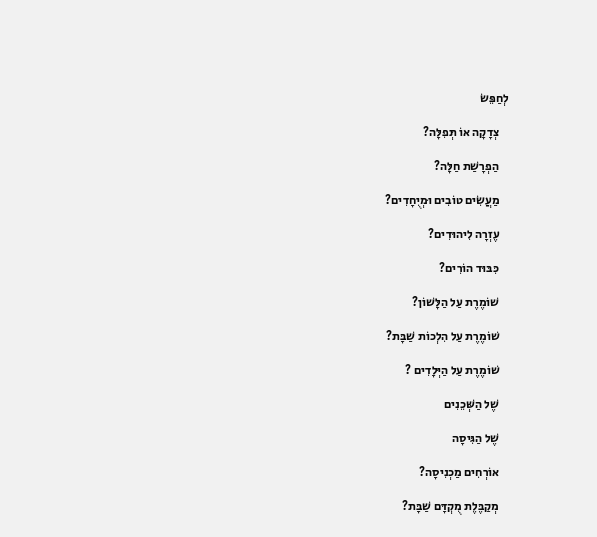לְחַפֵּשׂ

    צְדָקָה אוֹ תְּפִלָּה?

    הַפְרָשַׁת חַלָּה?

    מַעֲשִׂים טוֹבִים וּמְיֻחָדִים?

    עֶזְרָה לִיהוּדִים?

    כִּבּוּד הוֹרִים?

    שׁוֹמֶרֶת עַל הַלָּשׁוֹן?

    שׁוֹמֶרֶת עַל הִלְכוֹת שַׁבָּת?

    שׁוֹמֶרֶת עַל הַיְּלָדִים ?

    שֶׁל הַשְּׁכֵנִים

    שֶׁל הַגִּיסָה

    אוֹרְחִים מַכְנִיסָה?

    מְקַבֶּלֶת מֻקְדָּם שַׁבָּת?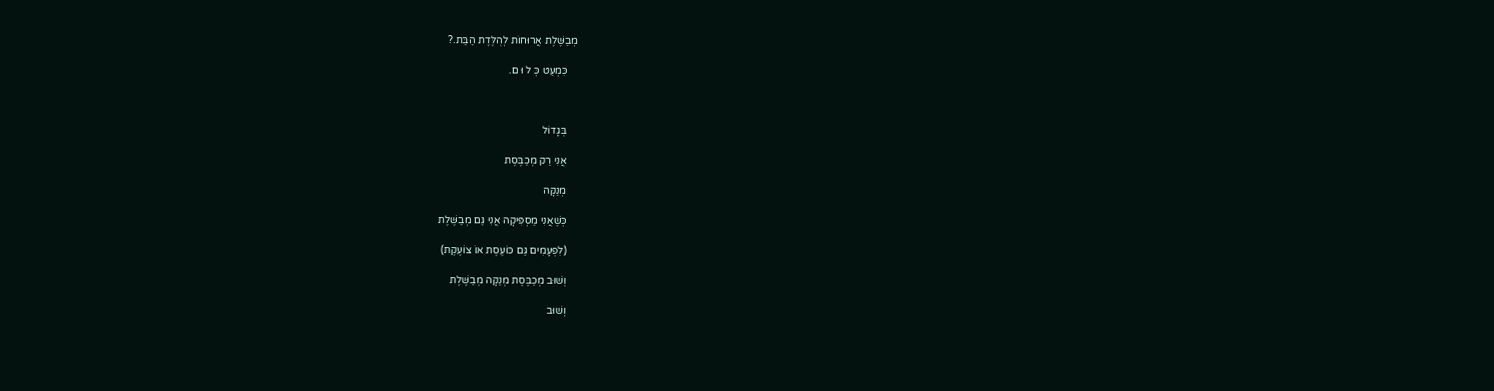מְבַשֶּׁלֶת אֲרוּחוֹת לְהֻלֶּדֶת הַבַּת.?

    כִּמְעַט כְּ ל וּ ם.



    בְּגָדוֹל

    אֲנִי רַק מְכַבֶּסֶת

    מְנַקָּה

    כְּשֶׁאֲנִי מַסְפִּיקָה אֲנִי גַּם מְבַשֶּׁלֶת

    (לִפְעָמִים גַּם כּוֹעֶסֶת אוֹ צוֹעֶקֶת)

    וְשׁוּב מְכַבֶּסֶת מְנַקָּה מְבַשֶּׁלֶת

    וְשׁוּב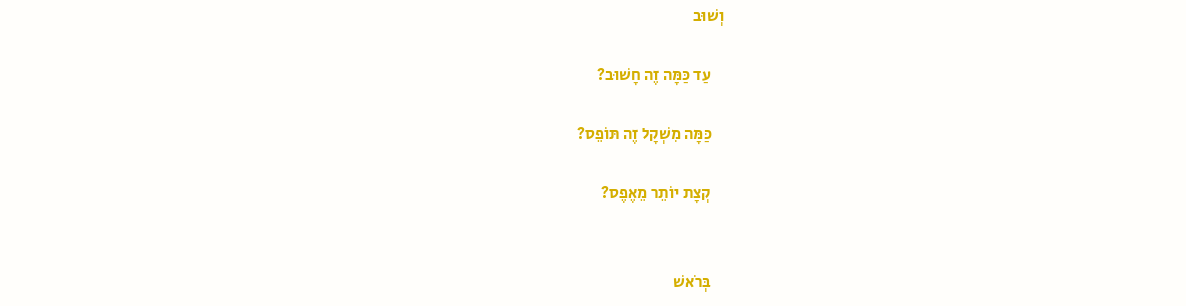וְשׁוּב

    עַד כַּמָּה זֶה חָשׁוּב?

    כַּמָּה מִשְׁקָל זֶה תּוֹפֵס?

    קְצָת יוֹתֵר מֵאֶפֶס?


    בְּרֹאשׁ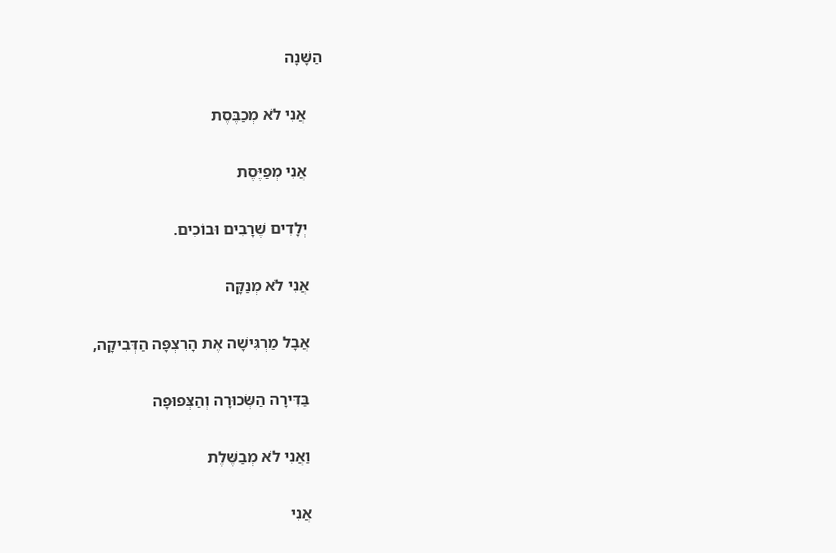הַשָּׁנָה

    אֲנִי לֹא מְכַבֶּסֶת

    אֲנִי מְפַיֶּסֶת

    יְלָדִים שֶׁרָבִים וּבוֹכִים.

    אֲנִי לֹא מְנַקָּה

    אֲבָל מַרְגִּישָׁה אֶת הָרִצְפָּה הַדְּבִיקָה,

    בַּדִּירָה הַשְּׂכוּרָה וְהַצְּפוּפָה

    וַאֲנִי לֹא מְבַשֶּׁלֶת

    אֲנִי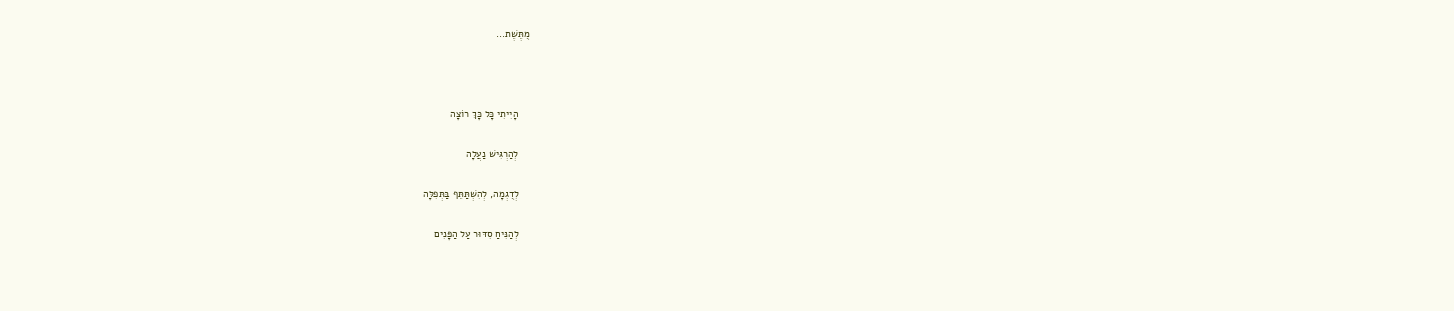מֻתֶּשֶׁת...



    הָיִיתִי כָּל כָּךְ רוֹצָה

    לְהַרְגִּישׁ נַעֲלָה

    לְדֻגְמָה, לְהִשְׁתַּתֵּף בַּתְּפִלָּה

    לְהַנִּיחַ סִדּוּר עַל הַפָּנִים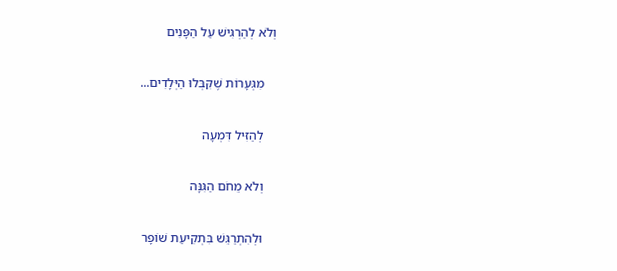וְלֹא לְהַרְגִּישׁ עַל הַפָּנִים

    מִגְּעָרוֹת שֶׁקִּבְּלוּ הַיְּלָדִים...

    לְהַזִּיל דִּמְעָה

    וְלֹא מֵחֹם הַגִּנָּה

    וּלְהִתְרַגֵּשׁ בִּתְקִיעַת שׁוֹפָר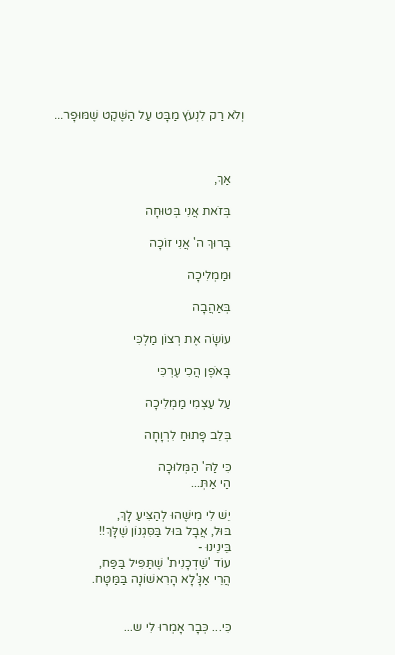וְלֹא רַק לִנְעֹץ מַבָּט עַל הַשֶּׁקֶט שֶׁמּוּפָר...



    אַךְ,

    בְּזֹאת אֲנִי בְּטוּחָה

    בָּרוּךְ ה' אֲנִי זוֹכָה

    וּמַמְלִיכָה

    בְּאַהֲבָה

    עוֹשָׂה אֶת רְצוֹן מַלְכִּי

    בָּאֹפֶן הֲכִי עֶרְכִּי

    עַל עַצְמִי מַמְלִיכָה

    בְּלֵב פָּתוּחַ לִרְוָחָה

    כִּי לַהּ' הַמְּלוּכָה
    הַי אַתְּ...

    יֵשׁ לִי מִישֶׁהוּ לְהַצִּיעַ לָךְ,
    בּוּל, אֲבָל בּוּל בַּסִּגְנוֹן שֶׁלָּךְ!!
    בֵּינֵינוּ -
    עוֹד 'שַׁדְכָנִית' שֶׁתַּפִּיל בַּפַּח,
    הֲרֵי אַנָּ'לָא הָרִאשׁוֹנָה בַּמַּטָּח.


    כִּי... כְּבָר אָמְרוּ לִי ש...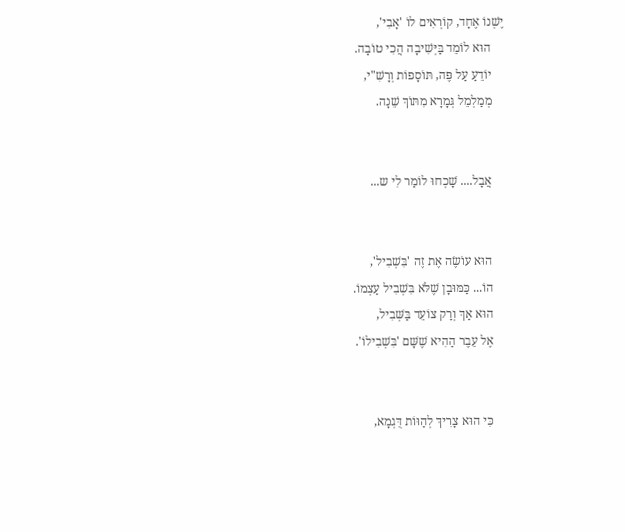יֶשְׁנוֹ אֶחָד, קוֹרְאִים לוֹ 'אָבִי',
    הוּא לוֹמֵד בַּיְּשִׁיבָה הֲכִי טוֹבָה.
    יוֹדֵעַ עַל פֶּה, תּוֹסָפוֹת וְרָשִׁ"י,
    מְמַלְמֵל גְּמָרָא מִתּוֹךְ שֵׁנָה.


    אֲבָל.... שָׁכְחוּ לוֹמַר לִי ש...


    הוּא עוֹשֶׂה אֶת זֶה 'בִּשְׁבִיל',
    הוֹ... כַּמּוּבָן שֶׁלֹּא בִּשְׁבִיל עַצְמוֹ.
    הוּא אַךְ וְרַק צוֹעֵד בַּשְּׁבִיל,
    אֶל עֵבֶר הַהִיא שֶׁשָּׁם 'בִּשְׁבִילוֹ'.


    כִּי הוּא צָרִיךְ לְהַוּוֹת דֻּגְמָא,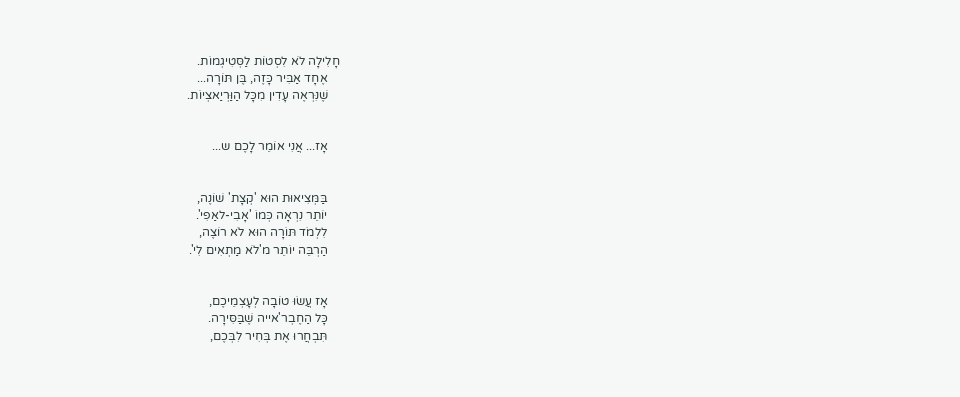חָלִילָה לֹא לִסְטוֹת לַסְּטִיגְמוֹת.
    אֶחָד אַבִּיר כָּזֶה, בֶּן תּוֹרָה...
    שֶׁנִּרְאֶה עָדִין מִכָּל הַוַּרְיַאצְיוֹת.


    אָז... אֲנִי אוֹמֵר לָכֶם ש...


    בַּמְּצִיאוּת הוּא 'קְצָת' שׁוֹנֶה,
    יוֹתֵר נִרְאָה כְּמוֹ 'אָבִי-לאַפִי'.
    לִלְמֹד תּוֹרָה הוּא לֹא רוֹצֶה,
    הַרְבֵּה יוֹתֵר מ'לֹא מַתְאִים לִי'.


    אָז עֲשׂוּ טוֹבָה לְעָצְמֵיכֶם,
    כָּל הַחֶבְר'אייה שֶׁבַּסִּירָה.
    תִּבְחֲרוּ אֶת בְּחִיר לִבְּכֶם,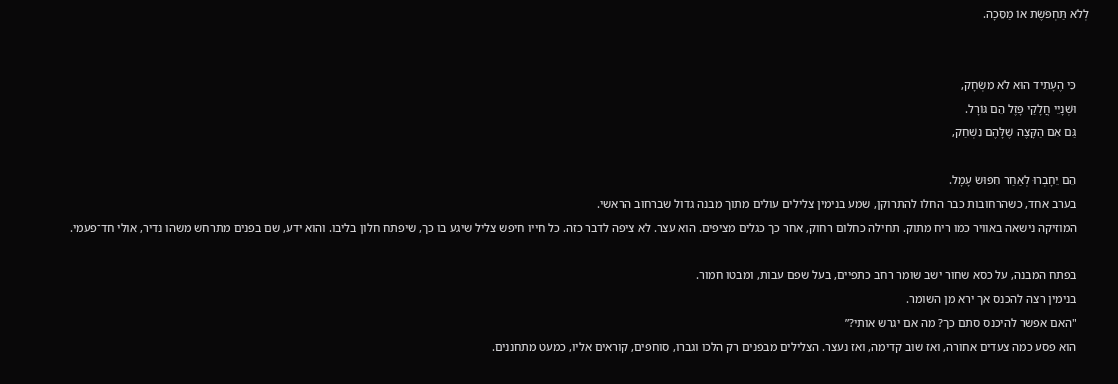לְלֹא תַּחְפֹּשֶׂת אוֹ מַסֵּכָה.


    כִּי הֶעָתִיד הוּא לֹא מִשְׂחָק,
    וּשְׁנָיֵי חֲלָקַי פָּזֶל הֵם גּוֹרָל.
    גַּם אִם הַקָּצֶה שֶׁלָּהֶם נִשְׁחַק,

    הֵם יֵחָבְרוּ לְאַחַר חִפּוּשׂ עָמָל.
    בערב אחד, כשהרחובות כבר החלו להתרוקן, שמע בנימין צלילים עולים מתוך מבנה גדול שברחוב הראשי.
    המוזיקה נישאה באוויר כמו ריח מתוק. תחילה כחלום רחוק, אחר כך כגלים מציפים. הוא עצר. לא ציפה לדבר כזה. כל חייו חיפש צליל שיגע בו כך, שיפתח חלון בליבו. והוא ידע, שם בפנים מתרחש משהו נדיר, אולי חד־פעמי.

    בפתח המבנה, על כסא שחור ישב שומר רחב כתפיים, בעל שפם עבות, ומבטו חמור.
    בנימין רצה להכנס אך ירא מן השומר.
    "האם אפשר להיכנס סתם כך? מה אם יגרש אותי?”
    הוא פסע כמה צעדים אחורה, ואז שוב קדימה, ואז נעצר. הצלילים מבפנים רק הלכו וגברו, סוחפים, קוראים אליו, כמעט מתחננים.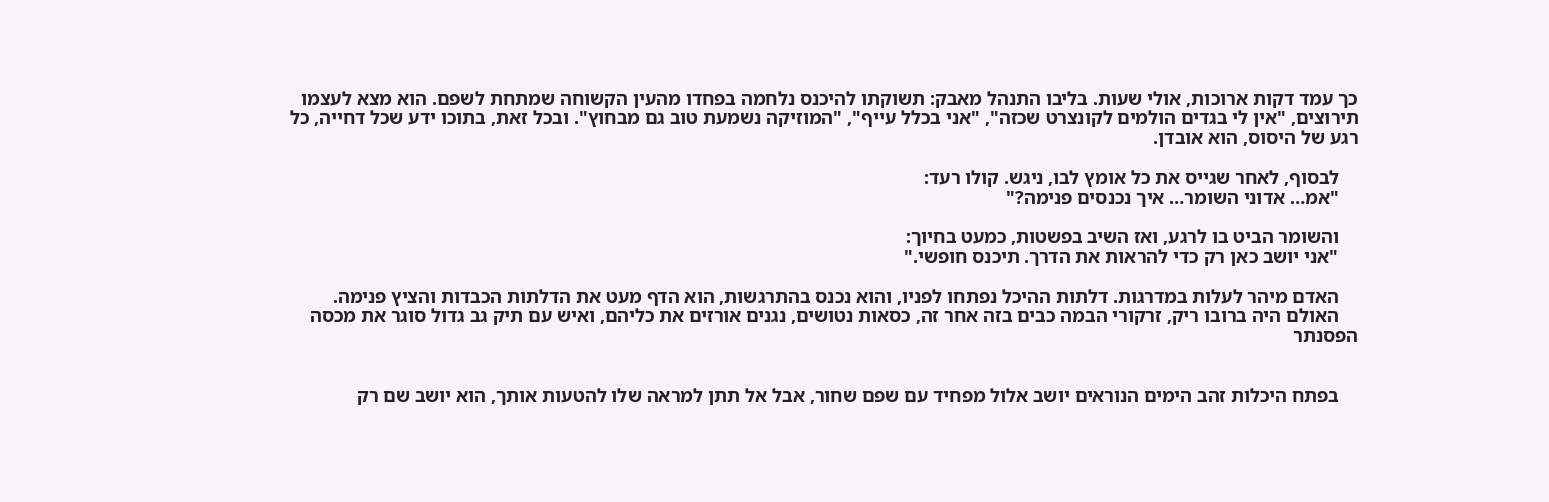כך עמד דקות ארוכות, אולי שעות. בליבו התנהל מאבק: תשוקתו להיכנס נלחמה בפחדו מהעין הקשוחה שמתחת לשפם. הוא מצא לעצמו תירוצים, "אין לי בגדים הולמים לקונצרט שכזה", "אני בכלל עייף", "המוזיקה נשמעת טוב גם מבחוץ". ובכל זאת, בתוכו ידע שכל דחייה, כל רגע של היסוס, הוא אובדן.

    לבסוף, לאחר שגייס את כל אומץ לבו, ניגש. קולו רעד:
    "אמ… אדוני השומר… איך נכנסים פנימה?"

    והשומר הביט בו לרגע, ואז השיב בפשטות, כמעט בחיוך:
    "אני יושב כאן רק כדי להראות את הדרך. תיכנס חופשי."

    האדם מיהר לעלות במדרגות. דלתות ההיכל נפתחו לפניו, והוא נכנס בהתרגשות, הוא הדף מעט את הדלתות הכבדות והציץ פנימה.
    האולם היה ברובו ריק, זרקורי הבמה כבים בזה אחר זה, כסאות נטושים, נגנים אורזים את כליהם, ואיש עם תיק גב גדול סוגר את מכסה הפסנתר


    בפתח היכלות זהב הימים הנוראים יושב אלול מפחיד עם שפם שחור, אבל אל תתן למראה שלו להטעות אותך, הוא יושב שם רק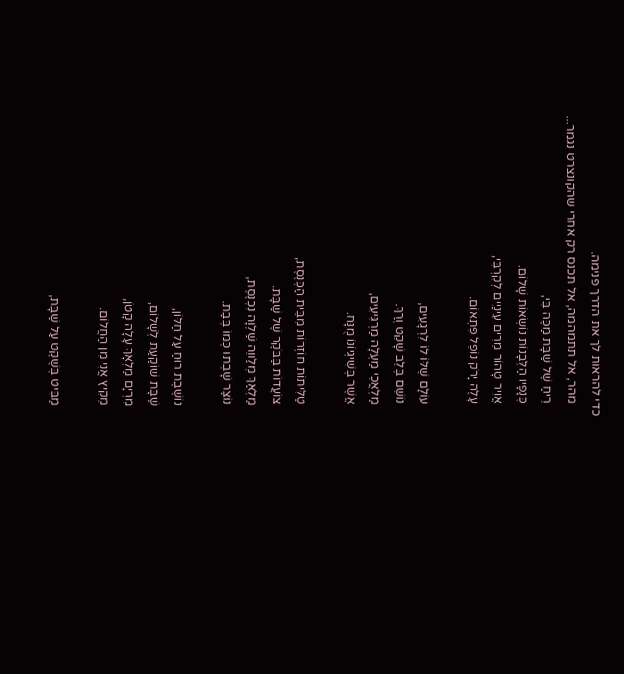כדי להראות לך את הדרך פנימה.
    מהר, אל תתמהמה, אל תכנס רק אחרי שהקונצרט נגמר...
    רֵיחַ שֶׁל שַׁבָּת מַכֶּה בִּי,
    כְּנָפָיו הַלְּבָנוֹת נוֹשְׂאוֹת שָׁלוֹם.
    אֲוִיר טָהוֹר מֵרִים עֵינַיִים לְקִרְבִּי,
    עָלֶה יָרֹק נוֹפֵל פִּתְאוֹם.

    עוֹלָם שֶׁלּוֹ לוֹ לִרְגָעִים,
    נוֹשֵׁם בְּלֵב שָׁקֵט וְרַךְ.
    מַלְאֲכֵי מַעְלָה מַרְגִּיעִים,
    אֲשֶׁר בְּשִׁיגְיוֹנוֹ מֻנָּח.

    טַלִּיתוֹת חוֹזְרוֹת מִבֵּית הַכְּנֶסֶת,
    צוֹעֲדוֹת בַּבֹּקֶר שֶׁל שַׁבָּת.
    מַלְאַךְ מְלַווֵה שַׁלְוָה נִכְנֶסֶת,
    נוֹצַר שָׁבְתוּ כְּמוֹ בְּבַת.

    נוֹשֶׁבֶת רוּחַ עַל חַלּוֹן,
    שַׁבָּת שׁוֹקַעַת לְשָׁלוֹם,
    מִרְיָם מַלְאָךְ עָלָה קָטֹן,
    מֵקִיץ אֲנִי מִן הַחֲלוֹם.

    מַבִּיט בְּשֶׁקֶט עַל שַׁבָּת,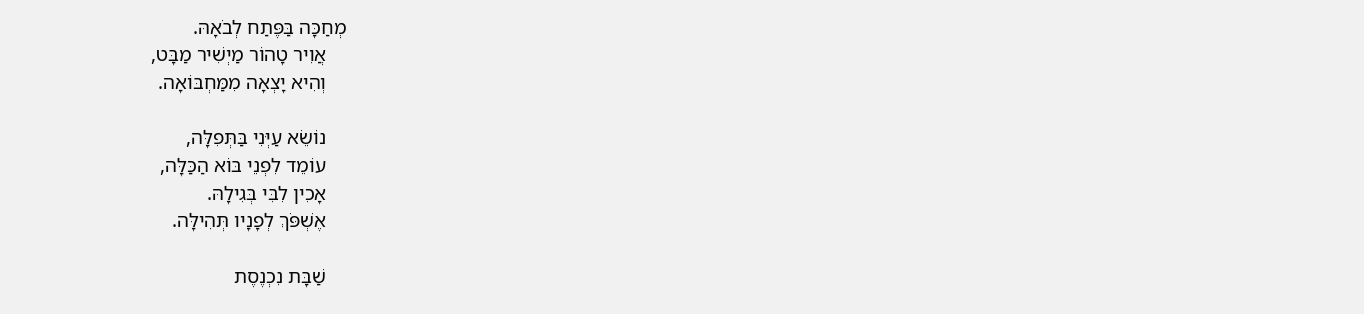מְחַכָּה בַּפֶּתַח לְבֹאָהּ.
    אֲוִיר טָהוֹר מַיְשִׁיר מַבָּט,
    וְהִיא יָצְאָה מִמַּחְבּוֹאָה.

    נוֹשֵׂא עַיְּנִי בַּתְּפִלָּה,
    עוֹמֵד לִפְנֵי בּוֹא הַכַּלָּה,
    אָכִין לִבִּי בְּגִילָהּ.
    אֶשְׁפֹּךְ לְפָנָיו תְּהִילָּה.

    שַׁבָּת נִכְנֶסֶת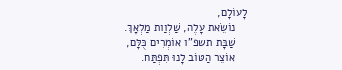לָעוֹלָם,
    נוֹשֵׂאת עָלֶה, שַׁלְוַות מַלְאָךְ.
    שַׁבָּת תשפ"ו אוֹמְרִים כֻּלָּם,
    אוֹצֵר הַטּוֹב לָנוּ תִּפְתַּח.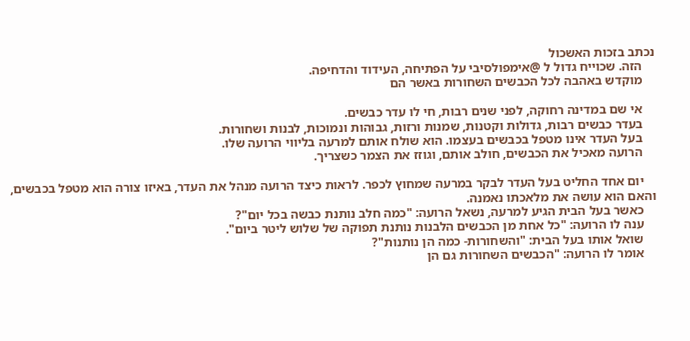נכתב בזכות האשכול
    הזה. שכוייח גדול ל @אימפולסיבי על הפתיחה, העידוד והדחיפה.
    מוקדש באהבה לכל הכבשים השחורות באשר הם

    אי שם במדינה רחוקה, לפני שנים רבות, חי לו עדר כבשים.
    בעדר כבשים רבות, גדולות וקטנות, שמנות ורזות, גבוהות ונמוכות, לבנות ושחורות.
    בעל העדר אינו מטפל בכבשים בעצמו. הוא שולח אותם למרעה בליווי הרועה שלו.
    הרועה מאכיל את הכבשים, חולב אותם, וגוזז את הצמר כשצריך.

    יום אחד החליט בעל העדר לבקר במרעה שמחוץ לכפר. לראות כיצד הרועה מנהל את העדר, באיזו צורה הוא מטפל בכבשים, והאם הוא עושה את מלאכתו נאמנה.
    כאשר בעל הבית הגיע למרעה, נשאל הרועה: "כמה חלב נותנת כבשה בכל יום"?
    ענה לו הרועה: "כל אחת מן הכבשים הלבנות נותנת תפוקה של שלוש ליטר ביום".
    שואל אותו בעל הבית: "והשחורות- כמה הן נותנות"?
    אומר לו הרועה: "הכבשים השחורות גם הן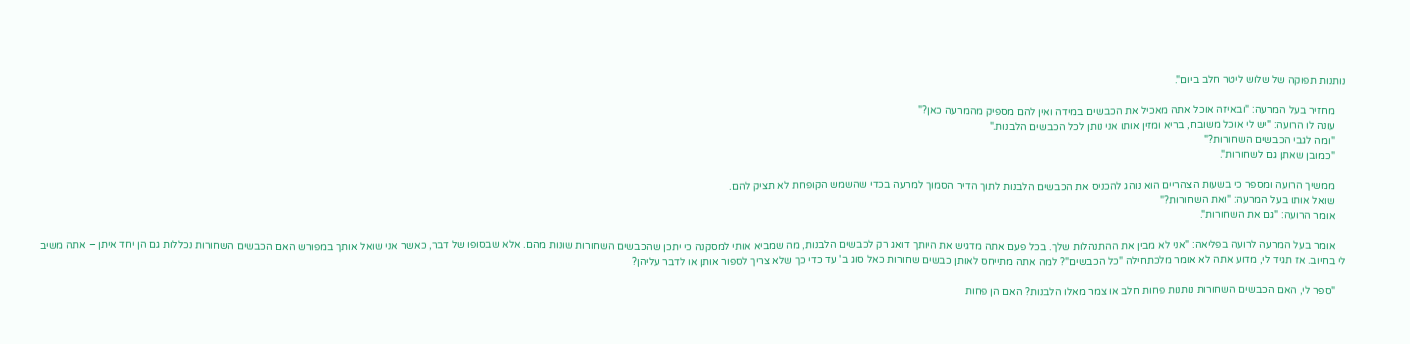נותנות תפוקה של שלוש ליטר חלב ביום".

    מחזיר בעל המרעה: "ובאיזה אוכל אתה מאכיל את הכבשים במידה ואין להם מספיק מהמרעה כאן?"
    עונה לו הרועה: "יש לי אוכל משובח, בריא ומזין אותו אני נותן לכל הכבשים הלבנות."
    "ומה לגבי הכבשים השחורות?"
    "כמובן שאתן גם לשחורות".

    ממשיך הרועה ומספר כי בשעות הצהריים הוא נוהג להכניס את הכבשים הלבנות לתוך הדיר הסמוך למרעה בכדי שהשמש הקופחת לא תציק להם.
    שואל אותו בעל המרעה: "ואת השחורות?"
    אומר הרועה: "גם את השחורות".

    אומר בעל המרעה לרועה בפליאה: "אני לא מבין את ההתנהלות שלך. בכל פעם אתה מדגיש את היותך דואג רק לכבשים הלבנות, מה שמביא אותי למסקנה כי יתכן שהכבשים השחורות שונות מהם. אלא שבסופו של דבר, כאשר אני שואל אותך במפורש האם הכבשים השחורות נכללות גם הן יחד איתן – אתה משיב לי בחיוב. אז תגיד לי, מדוע אתה לא אומר מלכתחילה "כל הכבשים"? למה אתה מתייחס לאותן כבשים שחורות כאל סוג ב' עד כדי כך שלא צריך לספור אותן או לדבר עליהן?

    "ספר לי, האם הכבשים השחורות נותנות פחות חלב או צמר מאלו הלבנות? האם הן פחות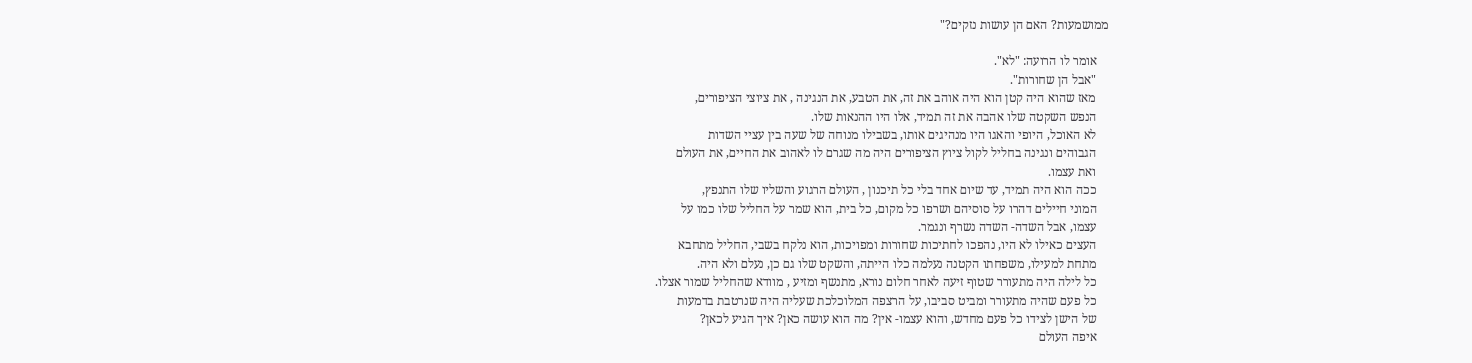ממושמעות? האם הן עושות נזקים?"

    אומר לו הרועה: "לא".
    "אבל הן שחורות".
    מאז שהוא היה קטן הוא היה אוהב את זה, את הטבע, את הנגינה , את ציוצי הציפורים,
    הנפש השקטה שלו אהבה את זה תמיד, אלו היו ההנאות שלו.
    לא האוכל, היופי והאגו היו מנהיגים אותו, בשבילו מנוחה של שעה בין עציי השדות
    הגבוהים ונגינה בחליל לקול ציוץ הציפורים היה מה שגרם לו לאהוב את החיים, את העולם
    ואת עצמו.
    ככה הוא היה תמיד, עד שיום אחד בלי כל תיכנון , העולם הרגוע והשליו שלו התנפץ,
    המוני חיילים דהרו על סוסיהם ושרפו כל מקום, כל בית, הוא שמר על החליל שלו כמו על
    עצמו, אבל השדה- השדה נשרף ונגמר.
    העצים כאילו לא היו, נהפכו לחתיכות שחורות ומפויכות, הוא נלקח בשבי, החליל מתחבא
    מתחת למעילו, משפחתו הקטנה נעלמה כלו הייתה, והשקט שלו גם כן, נעלם ולא היה.
    כל לילה היה מתעורר שטוף זיעה לאחר חלום נורא, מתנשף ומזיע , מוודא שהחליל שמור אצלו.
    כל פעם שהיה מתעורר ומביט סביבו, על הרצפה המלוכלכת שעליה היה שנרטבת בדמעות
    של הישן לצידו כל פעם מחדש, והוא עצמו- אין? מה הוא עושה כאן? איך הגיע לכאן?
    איפה העולם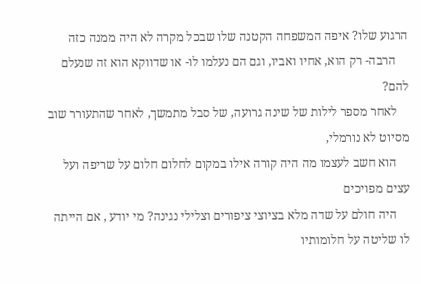הרגוע שלו? איפה המשפחה הקטנה שלו שבכל מקרה לא היה ממנה כזה
    הרבה- רק הוא, אחיו ואביו, וגם הם נעלמו לו- או שדווקא הוא זה שנעלם להם?
    לאחר מספר לילות של שינה גרועה, של סבל מתמשך, לאחר שהתעורר שוב מסיוט לא נורמלי,
    הוא חשב לעצמו מה היה קורה אילו במקום לחלום חלום על שריפה ועל עצים מפויכים
    היה חולם על שדה מלא בציוצי ציפורים וצלילי נגינה? מי יודע , אם הייתה לו שליטה על חלומותיו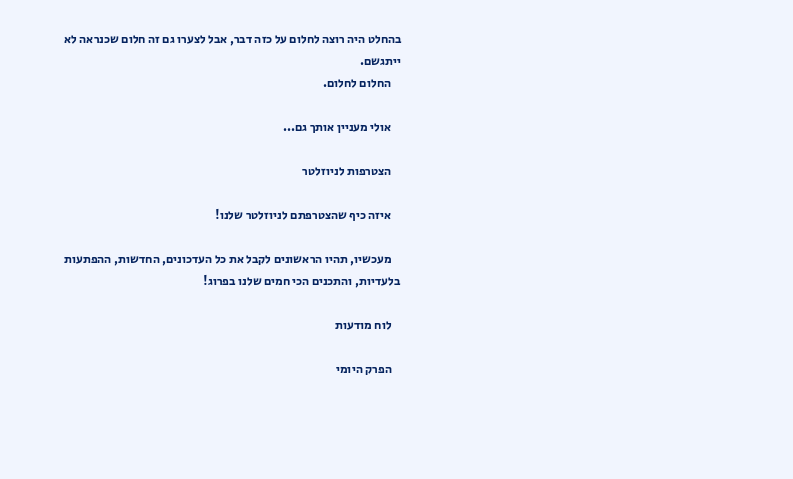בהחלט היה רוצה לחלום על כזה דבר, אבל לצערו גם זה חלום שכנראה לא ייתגשם.
    החלום לחלום.

    אולי מעניין אותך גם...

    הצטרפות לניוזלטר

    איזה כיף שהצטרפתם לניוזלטר שלנו!

    מעכשיו, תהיו הראשונים לקבל את כל העדכונים, החדשות, ההפתעות בלעדיות, והתכנים הכי חמים שלנו בפרוג!

    לוח מודעות

    הפרק היומי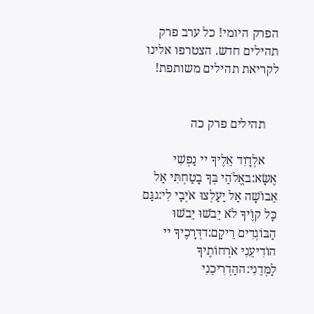הפרק היומי! כל ערב פרק תהילים חדש. הצטרפו אלינו לקריאת תהילים משותפת!


    תהילים פרק כה

    אלְדָוִד אֵלֶיךָ יי נַפְשִׁי אֶשָּׂא:באֱלֹהַי בְּךָ בָטַחְתִּי אַל אֵבוֹשָׁה אַל יַעַלְצוּ אֹיְבַי לִי:גגַּם כָּל קוֶֹיךָ לֹא יֵבֹשׁוּ יֵבֹשׁוּ הַבּוֹגְדִים רֵיקָם:דדְּרָכֶיךָ יי הוֹדִיעֵנִי אֹרְחוֹתֶיךָ לַמְּדֵנִי:ההַדְרִיכֵנִי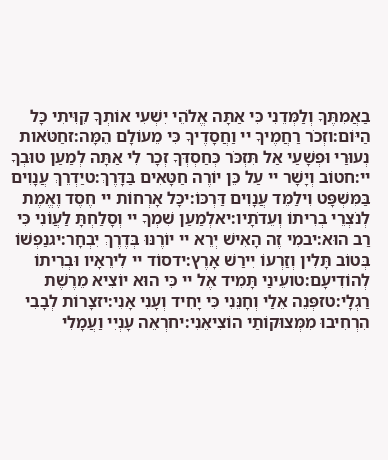בַאֲמִתֶּךָ וְלַמְּדֵנִי כִּי אַתָּה אֱלֹהֵי יִשְׁעִי אוֹתְךָ קִוִּיתִי כָּל הַיּוֹם:וזְכֹר רַחֲמֶיךָ יי וַחֲסָדֶיךָ כִּי מֵעוֹלָם הֵמָּה:זחַטֹּאות נְעוּרַי וּפְשָׁעַי אַל תִּזְכֹּר כְּחַסְדְּךָ זְכָר לִי אַתָּה לְמַעַן טוּבְךָ יי:חטוֹב וְיָשָׁר יי עַל כֵּן יוֹרֶה חַטָּאִים בַּדָּרֶךְ:טיַדְרֵךְ עֲנָוִים בַּמִּשְׁפָּט וִילַמֵּד עֲנָוִים דַּרְכּוֹ:יכָּל אָרְחוֹת יי חֶסֶד וֶאֱמֶת לְנֹצְרֵי בְרִיתוֹ וְעֵדֹתָיו:יאלְמַעַן שִׁמְךָ יי וְסָלַחְתָּ לַעֲוֹנִי כִּי רַב הוּא:יבמִי זֶה הָאִישׁ יְרֵא יי יוֹרֶנּוּ בְּדֶרֶךְ יִבְחָר:יגנַפְשׁוֹ בְּטוֹב תָּלִין וְזַרְעוֹ יִירַשׁ אָרֶץ:ידסוֹד יי לִירֵאָיו וּבְרִיתוֹ לְהוֹדִיעָם:טועֵינַי תָּמִיד אֶל יי כִּי הוּא יוֹצִיא מֵרֶשֶׁת רַגְלָי:טזפְּנֵה אֵלַי וְחָנֵּנִי כִּי יָחִיד וְעָנִי אָנִי:יזצָרוֹת לְבָבִי הִרְחִיבוּ מִמְּצוּקוֹתַי הוֹצִיאֵנִי:יחרְאֵה עָנְיִי וַעֲמָלִי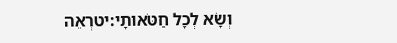וְשָׂא לְכָל חַטֹּאותָי:יטרְאֵה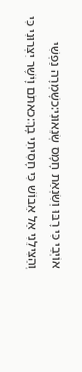אוֹיְבַי כִּי רָבּוּ וְשִׂנְאַת חָמָס שְׂנֵאוּנִי:כשָׁמְרָה נַפְשִׁי וְהַצִּילֵנִי אַל אֵבוֹשׁ כִּי חָסִיתִי בָךְ:כאתֹּם וָיֹשֶׁר יִצְּרוּנִי כִּי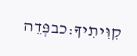קִוִּיתִיךָ:כבפְּדֵה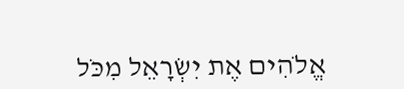אֱלֹהִים אֶת יִשְׂרָאֵל מִכֹּל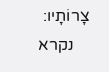צָרוֹתָיו:
    נקרא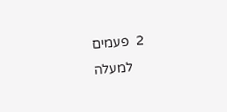2  פעמים
    למעלה